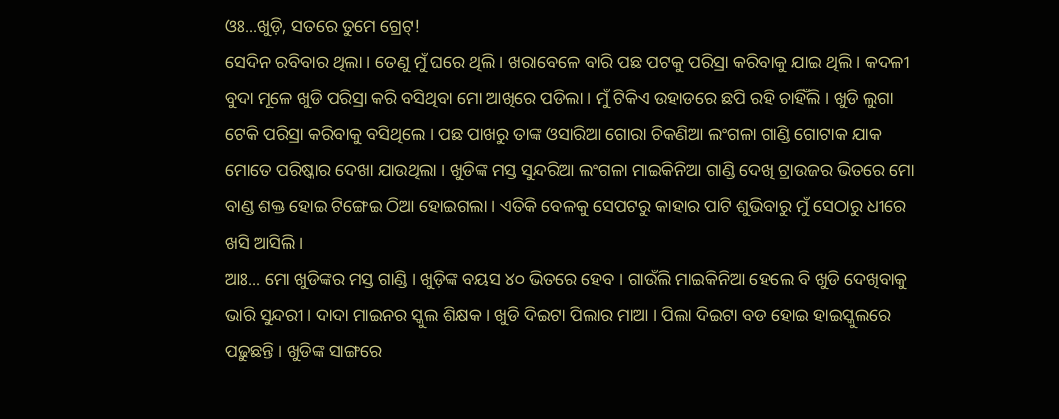ଓଃ...ଖୁଡ଼ି, ସତରେ ତୁମେ ଗ୍ରେଟ୍!
ସେଦିନ ରବିବାର ଥିଲା । ତେଣୁ ମୁଁ ଘରେ ଥିଲି । ଖରାବେଳେ ବାରି ପଛ ପଟକୁ ପରିସ୍ରା କରିବାକୁ ଯାଇ ଥିଲି । କଦଳୀ ବୁଦା ମୂଳେ ଖୁଡି ପରିସ୍ରା କରି ବସିଥିବା ମୋ ଆଖିରେ ପଡିଲା । ମୁଁ ଟିକିଏ ଉହାଡରେ ଛପି ରହି ଚାହିଁଲି । ଖୁଡି ଲୁଗା ଟେକି ପରିସ୍ରା କରିବାକୁ ବସିଥିଲେ । ପଛ ପାଖରୁ ତାଙ୍କ ଓସାରିଆ ଗୋରା ଚିକଣିଆ ଲଂଗଳା ଗାଣ୍ଡି ଗୋଟାକ ଯାକ ମୋତେ ପରିଷ୍କାର ଦେଖା ଯାଉଥିଲା । ଖୁଡିଙ୍କ ମସ୍ତ ସୁନ୍ଦରିଆ ଲଂଗଳା ମାଇକିନିଆ ଗାଣ୍ଡି ଦେଖି ଟ୍ରାଉଜର ଭିତରେ ମୋ ବାଣ୍ଡ ଶକ୍ତ ହୋଇ ଟିଙ୍ଗେଇ ଠିଆ ହୋଇଗଲା । ଏତିକି ବେଳକୁ ସେପଟରୁ କାହାର ପାଟି ଶୁଭିବାରୁ ମୁଁ ସେଠାରୁ ଧୀରେ ଖସି ଆସିଲି ।
ଆଃ... ମୋ ଖୁଡିଙ୍କର ମସ୍ତ ଗାଣ୍ଡି । ଖୁଡ଼ିଙ୍କ ବୟସ ୪୦ ଭିତରେ ହେବ । ଗାଉଁଲି ମାଇକିନିଆ ହେଲେ ବି ଖୁଡି ଦେଖିବାକୁ ଭାରି ସୁନ୍ଦରୀ । ଦାଦା ମାଇନର ସ୍କୁଲ ଶିକ୍ଷକ । ଖୁଡି ଦିଇଟା ପିଲାର ମାଆ । ପିଲା ଦିଇଟା ବଡ ହୋଇ ହାଇସ୍କୁଲରେ ପଢ଼ୁଛନ୍ତି । ଖୁଡିଙ୍କ ସାଙ୍ଗରେ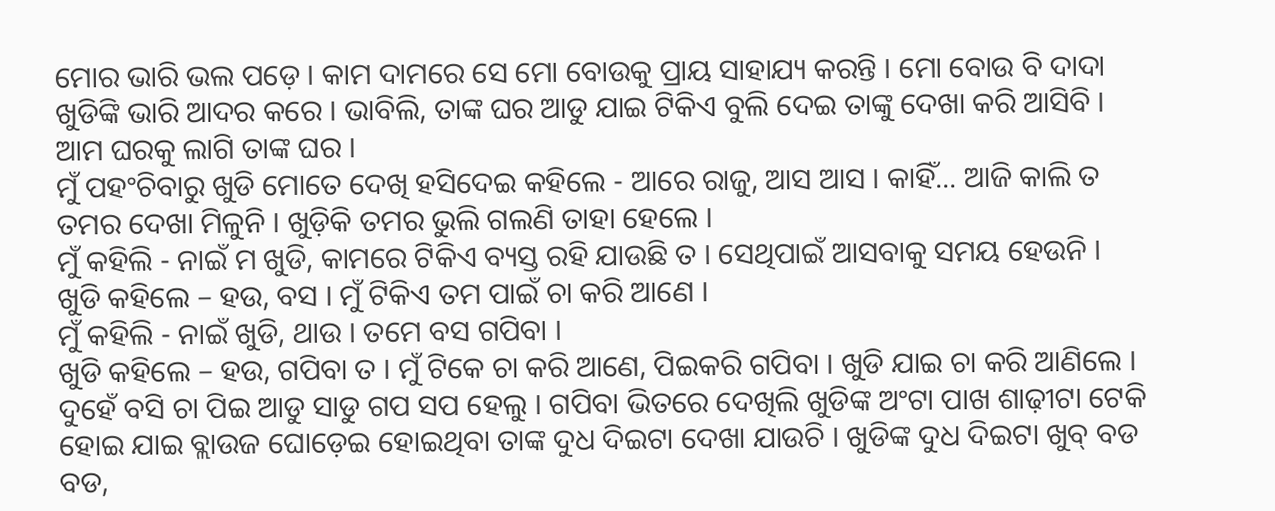ମୋର ଭାରି ଭଲ ପଡ଼େ । କାମ ଦାମରେ ସେ ମୋ ବୋଉକୁ ପ୍ରାୟ ସାହାଯ୍ୟ କରନ୍ତି । ମୋ ବୋଉ ବି ଦାଦା ଖୁଡିଙ୍କି ଭାରି ଆଦର କରେ । ଭାବିଲି, ତାଙ୍କ ଘର ଆଡୁ ଯାଇ ଟିକିଏ ବୁଲି ଦେଇ ତାଙ୍କୁ ଦେଖା କରି ଆସିବି । ଆମ ଘରକୁ ଲାଗି ତାଙ୍କ ଘର ।
ମୁଁ ପହଂଚିବାରୁ ଖୁଡି ମୋତେ ଦେଖି ହସିଦେଇ କହିଲେ - ଆରେ ରାଜୁ, ଆସ ଆସ । କାହିଁ... ଆଜି କାଲି ତ ତମର ଦେଖା ମିଳୁନି । ଖୁଡ଼ିକି ତମର ଭୁଲି ଗଲଣି ତାହା ହେଲେ ।
ମୁଁ କହିଲି - ନାଇଁ ମ ଖୁଡି, କାମରେ ଟିକିଏ ବ୍ୟସ୍ତ ରହି ଯାଉଛି ତ । ସେଥିପାଇଁ ଆସବାକୁ ସମୟ ହେଉନି ।
ଖୁଡି କହିଲେ – ହଉ, ବସ । ମୁଁ ଟିକିଏ ତମ ପାଇଁ ଚା କରି ଆଣେ ।
ମୁଁ କହିଲି - ନାଇଁ ଖୁଡି, ଥାଉ । ତମେ ବସ ଗପିବା ।
ଖୁଡି କହିଲେ – ହଉ, ଗପିବା ତ । ମୁଁ ଟିକେ ଚା କରି ଆଣେ, ପିଇକରି ଗପିବା । ଖୁଡି ଯାଇ ଚା କରି ଆଣିଲେ । ଦୁହେଁ ବସି ଚା ପିଇ ଆଡୁ ସାଡୁ ଗପ ସପ ହେଲୁ । ଗପିବା ଭିତରେ ଦେଖିଲି ଖୁଡିଙ୍କ ଅଂଟା ପାଖ ଶାଢ଼ୀଟା ଟେକି ହୋଇ ଯାଇ ବ୍ଲାଉଜ ଘୋଡ଼େଇ ହୋଇଥିବା ତାଙ୍କ ଦୁଧ ଦିଇଟା ଦେଖା ଯାଉଚି । ଖୁଡିଙ୍କ ଦୁଧ ଦିଇଟା ଖୁବ୍ ବଡ ବଡ,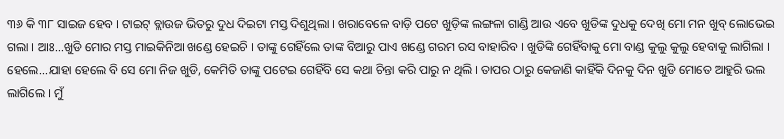୩୬ କି ୩୮ ସାଇଜ ହେବ । ଟାଇଟ୍ ବ୍ଲାଉଜ ଭିତରୁ ଦୁଧ ଦିଇଟା ମସ୍ତ ଦିଶୁଥିଲା । ଖରାବେଳେ ବାଡ଼ି ପଟେ ଖୁଡ଼ିଙ୍କ ଲଙ୍ଗଳା ଗାଣ୍ଡି ଆଉ ଏବେ ଖୁଡିଙ୍କ ଦୁଧକୁ ଦେଖି ମୋ ମନ ଖୁବ୍ ଲୋଭେଇ ଗଲା । ଆଃ...ଖୁଡି ମୋର ମସ୍ତ ମାଇକିନିଆ ଖଣ୍ଡେ ହେଇଚି । ତାଙ୍କୁ ଗେହିଁଲେ ତାଙ୍କ ବିଆରୁ ପାଏ ଖଣ୍ଡେ ଗରମ ରସ ବାହାରିବ । ଖୁଡିଙ୍କି ଗେହିଁବାକୁ ମୋ ବାଣ୍ଡ କୁଲୁ କୁଲୁ ହେବାକୁ ଲାଗିଲା । ହେଲେ...ଯାହା ହେଲେ ବି ସେ ମୋ ନିଜ ଖୁଡି, କେମିତି ତାଙ୍କୁ ପଟେଇ ଗେହିଁବି ସେ କଥା ଚିନ୍ତା କରି ପାରୁ ନ ଥିଲି । ତାପର ଠାରୁ କେଜାଣି କାହିଁକି ଦିନକୁ ଦିନ ଖୁଡି ମୋତେ ଆହୁରି ଭଲ ଲାଗିଲେ । ମୁଁ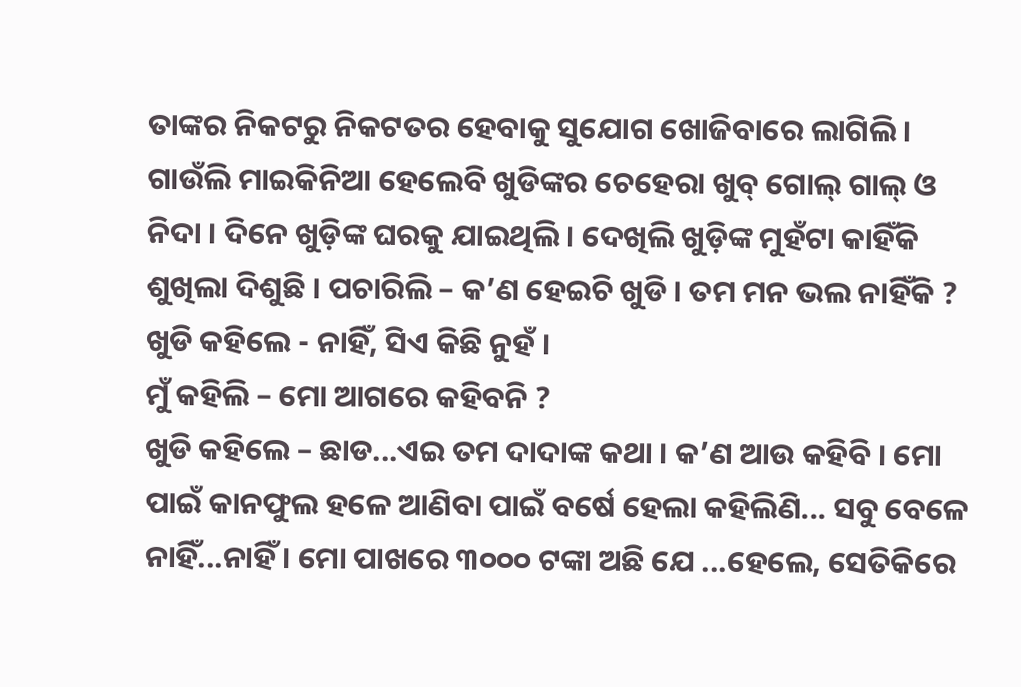ତାଙ୍କର ନିକଟରୁ ନିକଟତର ହେବାକୁ ସୁଯୋଗ ଖୋଜିବାରେ ଲାଗିଲି ।
ଗାଉଁଲି ମାଇକିନିଆ ହେଲେବି ଖୁଡିଙ୍କର ଚେହେରା ଖୁବ୍ ଗୋଲ୍ ଗାଲ୍ ଓ ନିଦା । ଦିନେ ଖୁଡ଼ିଙ୍କ ଘରକୁ ଯାଇଥିଲି । ଦେଖିଲି ଖୁଡ଼ିଙ୍କ ମୁହଁଟା କାହିଁକି ଶୁଖିଲା ଦିଶୁଛି । ପଚାରିଲି – କ’ଣ ହେଇଚି ଖୁଡି । ତମ ମନ ଭଲ ନାହିଁକି ?
ଖୁଡି କହିଲେ - ନାହିଁ, ସିଏ କିଛି ନୁହଁ ।
ମୁଁ କହିଲି – ମୋ ଆଗରେ କହିବନି ?
ଖୁଡି କହିଲେ – ଛାଡ...ଏଇ ତମ ଦାଦାଙ୍କ କଥା । କ’ଣ ଆଉ କହିବି । ମୋ ପାଇଁ କାନଫୁଲ ହଳେ ଆଣିବା ପାଇଁ ବର୍ଷେ ହେଲା କହିଲିଣି... ସବୁ ବେଳେ ନାହିଁ...ନାହିଁ । ମୋ ପାଖରେ ୩୦୦୦ ଟଙ୍କା ଅଛି ଯେ ...ହେଲେ, ସେତିକିରେ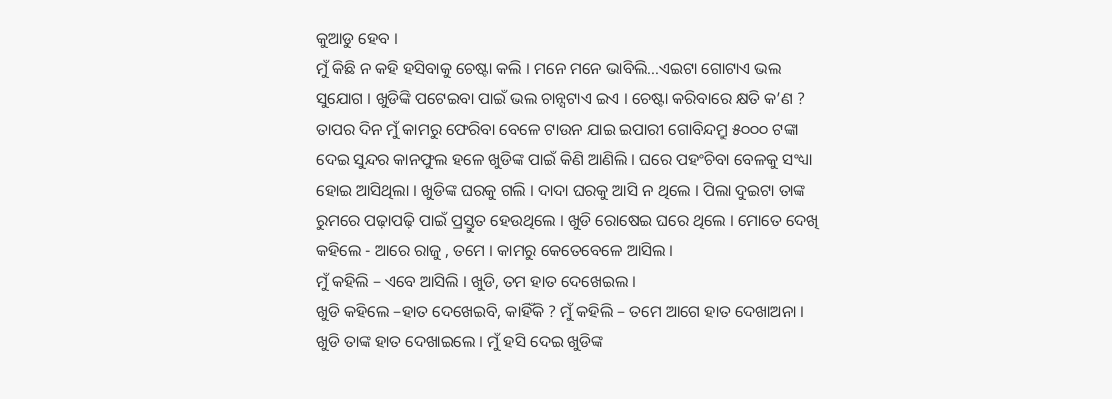କୁଆଡୁ ହେବ ।
ମୁଁ କିଛି ନ କହି ହସିବାକୁ ଚେଷ୍ଟା କଲି । ମନେ ମନେ ଭାବିଲି...ଏଇଟା ଗୋଟାଏ ଭଲ ସୁଯୋଗ । ଖୁଡିଙ୍କି ପଟେଇବା ପାଇଁ ଭଲ ଚାନ୍ସଟାଏ ଇଏ । ଚେଷ୍ଟା କରିବାରେ କ୍ଷତି କ’ଣ ?
ତାପର ଦିନ ମୁଁ କାମରୁ ଫେରିବା ବେଳେ ଟାଉନ ଯାଇ ଇପାରୀ ଗୋବିନ୍ଦମ୍ରୁ ୫୦୦୦ ଟଙ୍କା ଦେଇ ସୁନ୍ଦର କାନଫୁଲ ହଳେ ଖୁଡିଙ୍କ ପାଇଁ କିଣି ଆଣିଲି । ଘରେ ପହଂଚିବା ବେଳକୁ ସଂଧ୍ୟା ହୋଇ ଆସିଥିଲା । ଖୁଡିଙ୍କ ଘରକୁ ଗଲି । ଦାଦା ଘରକୁ ଆସି ନ ଥିଲେ । ପିଲା ଦୁଇଟା ତାଙ୍କ ରୁମରେ ପଢ଼ାପଢ଼ି ପାଇଁ ପ୍ରସ୍ତୁତ ହେଉଥିଲେ । ଖୁଡି ରୋଷେଇ ଘରେ ଥିଲେ । ମୋତେ ଦେଖି କହିଲେ - ଆରେ ରାଜୁ , ତମେ । କାମରୁ କେତେବେଳେ ଆସିଲ ।
ମୁଁ କହିଲି – ଏବେ ଆସିଲି । ଖୁଡି, ତମ ହାତ ଦେଖେଇଲ ।
ଖୁଡି କହିଲେ –ହାତ ଦେଖେଇବି, କାହିଁକି ? ମୁଁ କହିଲି – ତମେ ଆଗେ ହାତ ଦେଖାଅନା ।
ଖୁଡି ତାଙ୍କ ହାତ ଦେଖାଇଲେ । ମୁଁ ହସି ଦେଇ ଖୁଡିଙ୍କ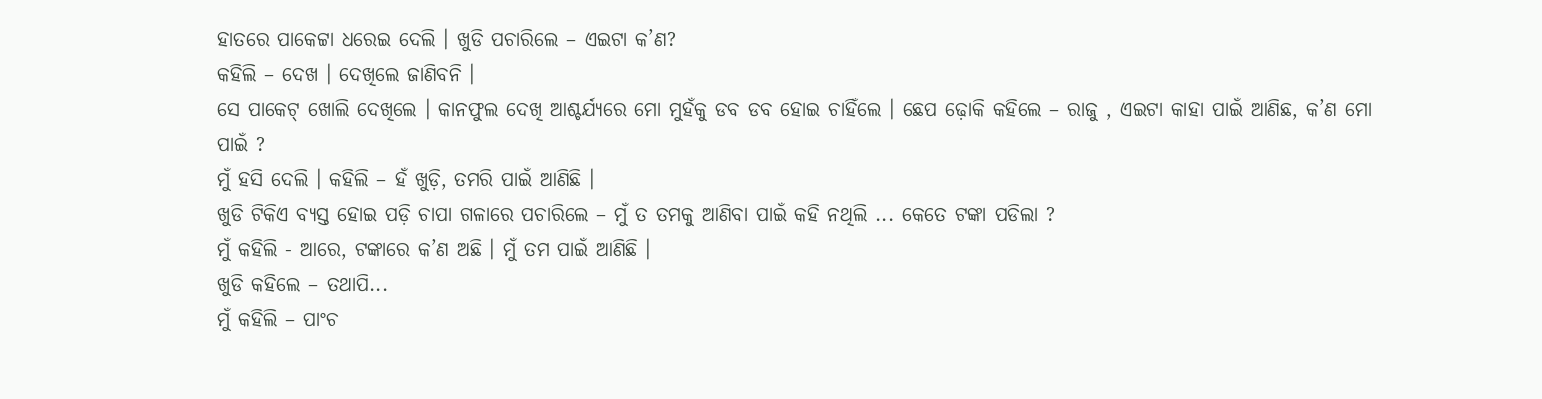ହାତରେ ପାକେଟ୍ଟା ଧରେଇ ଦେଲି । ଖୁଡି ପଚାରିଲେ – ଏଇଟା କ’ଣ?
କହିଲି – ଦେଖ । ଦେଖିଲେ ଜାଣିବନି ।
ସେ ପାକେଟ୍ ଖୋଲି ଦେଖିଲେ । କାନଫୁଲ ଦେଖି ଆଶ୍ଚର୍ଯ୍ୟରେ ମୋ ମୁହଁକୁ ଡବ ଡବ ହୋଇ ଚାହିଁଲେ । ଛେପ ଢ଼ୋକି କହିଲେ – ରାଜୁ , ଏଇଟା କାହା ପାଇଁ ଆଣିଛ, କ’ଣ ମୋ ପାଇଁ ?
ମୁଁ ହସି ଦେଲି । କହିଲି – ହଁ ଖୁଡ଼ି, ତମରି ପାଇଁ ଆଣିଛି ।
ଖୁଡି ଟିକିଏ ବ୍ୟସ୍ତ ହୋଇ ପଡ଼ି ଚାପା ଗଳାରେ ପଚାରିଲେ – ମୁଁ ତ ତମକୁ ଆଣିବା ପାଇଁ କହି ନଥିଲି ... କେତେ ଟଙ୍କା ପଡିଲା ?
ମୁଁ କହିଲି - ଆରେ, ଟଙ୍କାରେ କ’ଣ ଅଛି । ମୁଁ ତମ ପାଇଁ ଆଣିଛି ।
ଖୁଡି କହିଲେ – ତଥାପି...
ମୁଁ କହିଲି – ପାଂଚ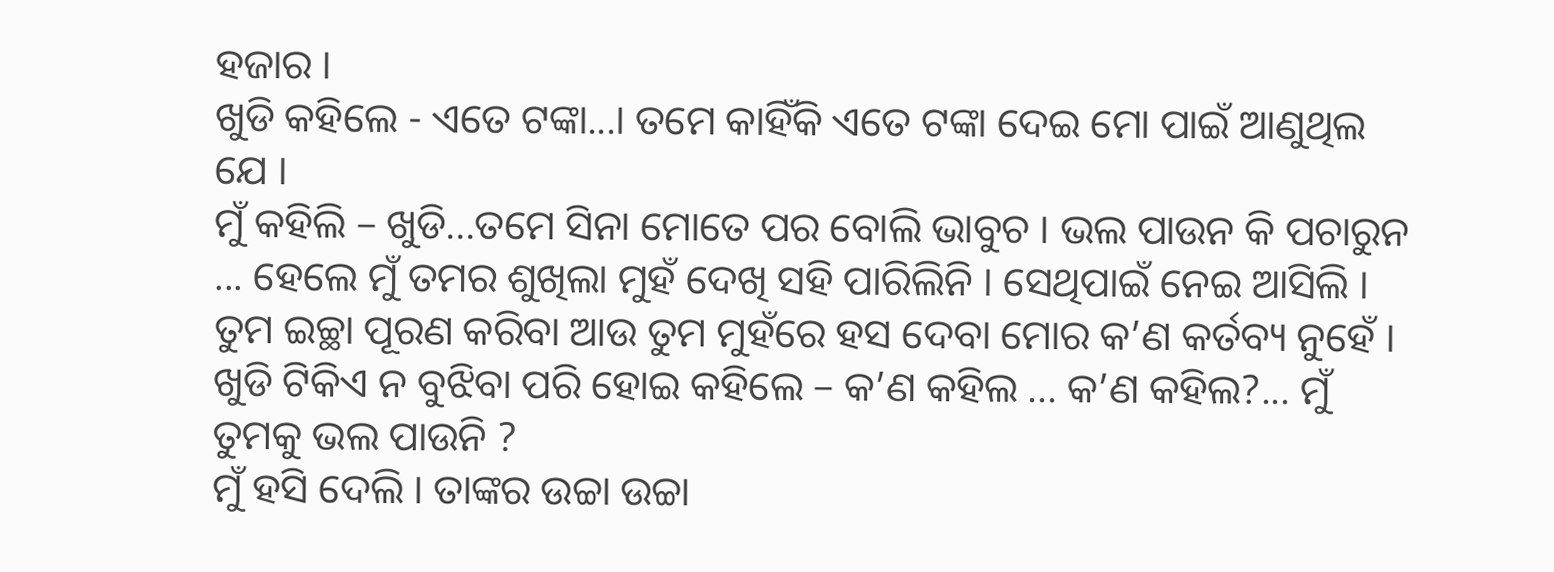ହଜାର ।
ଖୁଡି କହିଲେ - ଏତେ ଟଙ୍କା...। ତମେ କାହିଁକି ଏତେ ଟଙ୍କା ଦେଇ ମୋ ପାଇଁ ଆଣୁଥିଲ ଯେ ।
ମୁଁ କହିଲି – ଖୁଡି...ତମେ ସିନା ମୋତେ ପର ବୋଲି ଭାବୁଚ । ଭଲ ପାଉନ କି ପଚାରୁନ ... ହେଲେ ମୁଁ ତମର ଶୁଖିଲା ମୁହଁ ଦେଖି ସହି ପାରିଲିନି । ସେଥିପାଇଁ ନେଇ ଆସିଲି । ତୁମ ଇଚ୍ଛା ପୂରଣ କରିବା ଆଉ ତୁମ ମୁହଁରେ ହସ ଦେବା ମୋର କ’ଣ କର୍ତବ୍ୟ ନୁହେଁ ।
ଖୁଡି ଟିକିଏ ନ ବୁଝିବା ପରି ହୋଇ କହିଲେ – କ’ଣ କହିଲ ... କ’ଣ କହିଲ?... ମୁଁ ତୁମକୁ ଭଲ ପାଉନି ?
ମୁଁ ହସି ଦେଲି । ତାଙ୍କର ଉଚ୍ଚା ଉଚ୍ଚା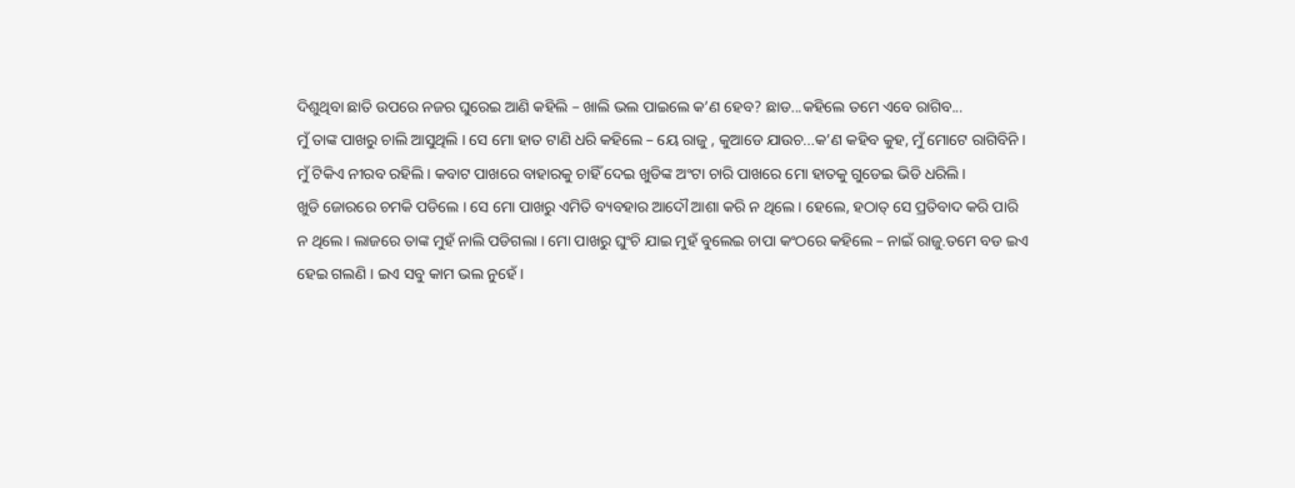ଦିଶୁଥିବା ଛାତି ଉପରେ ନଜର ଘୁରେଇ ଆଣି କହିଲି – ଖାଲି ଭଲ ପାଇଲେ କ’ଣ ହେବ? ଛାଡ...କହିଲେ ତମେ ଏବେ ରାଗିବ...
ମୁଁ ତାଙ୍କ ପାଖରୁ ଚାଲି ଆସୁଥିଲି । ସେ ମୋ ହାତ ଟାଣି ଧରି କହିଲେ – ୟେ ରାଜୁ , କୁଆଡେ ଯାଉଚ...କ’ଣ କହିବ କୁହ, ମୁଁ ମୋଟେ ରାଗିବିନି ।
ମୁଁ ଟିକିଏ ନୀରବ ରହିଲି । କବାଟ ପାଖରେ ବାହାରକୁ ଚାହିଁ ଦେଇ ଖୁଡିଙ୍କ ଅଂଟା ଚାରି ପାଖରେ ମୋ ହାତକୁ ଗୁଡେଇ ଭିଡି ଧରିଲି ।
ଖୁଡି ଜୋରରେ ଚମକି ପଡିଲେ । ସେ ମୋ ପାଖରୁ ଏମିତି ବ୍ୟବହାର ଆଦୌ ଆଶା କରି ନ ଥିଲେ । ହେଲେ, ହଠାତ୍ ସେ ପ୍ରତିବାଦ କରି ପାରି ନ ଥିଲେ । ଲାଜରେ ତାଙ୍କ ମୁହଁ ନାଲି ପଡିଗଲା । ମୋ ପାଖରୁ ଘୁଂଚି ଯାଇ ମୁହଁ ବୁଲେଇ ଚାପା କଂଠରେ କହିଲେ – ନାଇଁ ରାଜୁ.ତମେ ବଡ ଇଏ ହେଇ ଗଲଣି । ଇଏ ସବୁ କାମ ଭଲ ନୁହେଁ ।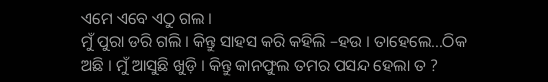ଏମେ ଏବେ ଏଠୁ ଗଲ ।
ମୁଁ ପୁରା ଡରି ଗଲି । କିନ୍ତୁ ସାହସ କରି କହିଲି –ହଉ । ତାହେଲେ...ଠିକ ଅଛି । ମୁଁ ଆସୁଛି ଖୁଡ଼ି । କିନ୍ତୁ କାନଫୁଲ ତମର ପସନ୍ଦ ହେଲା ତ ?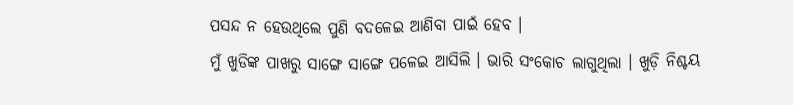ପସନ୍ଦ ନ ହେଉଥିଲେ ପୁଣି ବଦଳେଇ ଆଣିବା ପାଇଁ ହେବ ।
ମୁଁ ଖୁଡିଙ୍କ ପାଖରୁ ସାଙ୍ଗେ ସାଙ୍ଗେ ପଳେଇ ଆସିଲି । ଭାରି ସଂକୋଚ ଲାଗୁଥିଲା । ଖୁଡ଼ି ନିଶ୍ଚୟ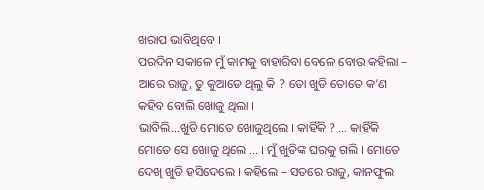ଖରାପ ଭାବିଥିବେ ।
ପରଦିନ ସକାଳେ ମୁଁ କାମକୁ ବାହାରିବା ବେଳେ ବୋଉ କହିଲା – ଆରେ ରାଜୁ, ତୁ କୁଆଡେ ଥିଲୁ କି ? ତୋ ଖୁଡି ତୋତେ କ’ଣ କହିବ ବୋଲି ଖୋଜୁ ଥିଲା ।
ଭାବିଲି...ଖୁଡି ମୋତେ ଖୋଜୁଥିଲେ । କାହିଁକି ? ... କାହିଁକି ମୋତେ ସେ ଖୋଜୁ ଥିଲେ ... । ମୁଁ ଖୁଡିଙ୍କ ଘରକୁ ଗଲି । ମୋତେ ଦେଖି ଖୁଡି ହସିଦେଲେ । କହିଲେ – ସତରେ ରାଜୁ, କାନଫୁଲ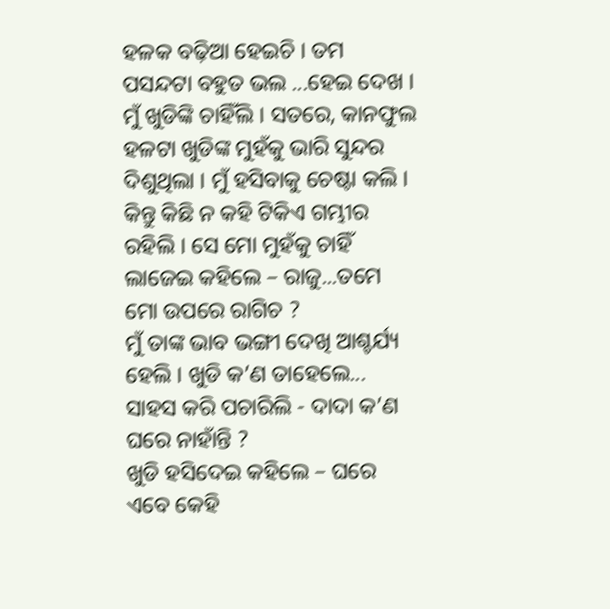ହଳକ ବଢ଼ିଆ ହେଇଚି । ତମ ପସନ୍ଦଟା ବହୁତ ଭଲ ...ହେଇ ଦେଖ ।
ମୁଁ ଖୁଡିଙ୍କି ଚାହିଁଲି । ସତରେ, କାନଫୁଲ ହଳଟା ଖୁଡିଙ୍କ ମୁହଁକୁ ଭାରି ସୁନ୍ଦର ଦିଶୁଥିଲା । ମୁଁ ହସିବାକୁ ଚେଷ୍ଟା କଲି । କିନ୍ତୁ କିଛି ନ କହି ଟିକିଏ ଗମ୍ଭୀର ରହିଲି । ସେ ମୋ ମୁହଁକୁ ଚାହିଁ ଲାଜେଇ କହିଲେ – ରାଜୁ...ତମେ ମୋ ଉପରେ ରାଗିଚ ?
ମୁଁ ତାଙ୍କ ଭାବ ଭଙ୍ଗୀ ଦେଖି ଆଶ୍ଚର୍ଯ୍ୟ ହେଲି । ଖୁଡି କ’ଣ ତାହେଲେ... ସାହସ କରି ପଚାରିଲି - ଦାଦା କ’ଣ ଘରେ ନାହାଁନ୍ତି ?
ଖୁଡି ହସିଦେଇ କହିଲେ – ଘରେ ଏବେ କେହି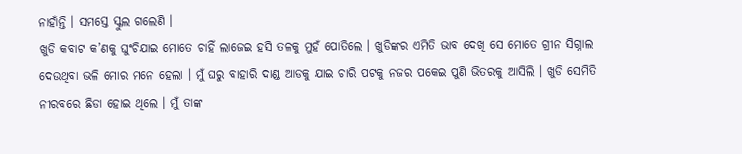ନାହାଁନ୍ତି । ସମସ୍ତେ ସ୍କୁଲ ଗଲେଣି ।
ଖୁଡି କବାଟ କ’ଣକୁ ଘୁଂଚିଯାଇ ମୋତେ ଚାହିଁ ଲାଜେଇ ହସି ତଳକୁ ମୁହଁ ପୋତିଲେ । ଖୁଡିଙ୍କର ଏମିତି ଭାବ ଦେଖି ସେ ମୋତେ ଗ୍ରୀନ ସିଗ୍ନାଲ ଦେଉଥିବା ଭଳି ମୋର ମନେ ହେଲା । ମୁଁ ଘରୁ ବାହାରି ଦାଣ୍ଡ ଆଡକୁ ଯାଇ ଚାରି ପଟକୁ ନଜର ପକେଇ ପୁଣି ଭିତରକୁ ଆସିଲି । ଖୁଡି ସେମିତି ନୀରବରେ ଛିଡା ହୋଇ ଥିଲେ । ମୁଁ ତାଙ୍କ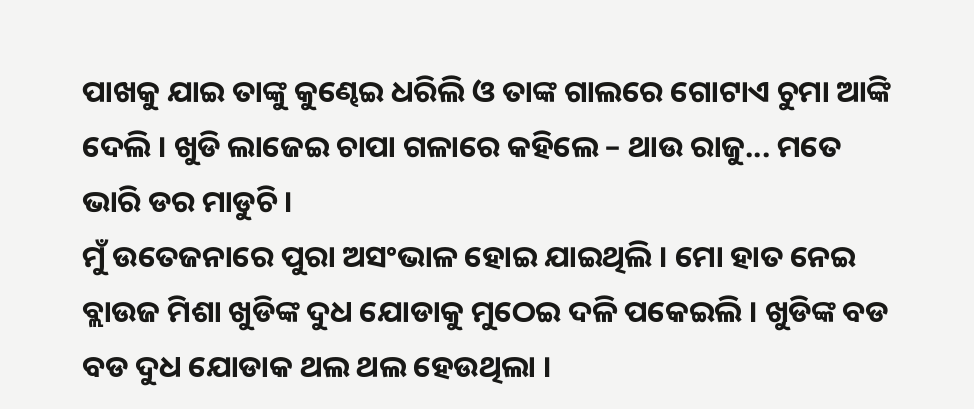ପାଖକୁ ଯାଇ ତାଙ୍କୁ କୁଣ୍ଢେଇ ଧରିଲି ଓ ତାଙ୍କ ଗାଲରେ ଗୋଟାଏ ଚୁମା ଆଙ୍କି ଦେଲି । ଖୁଡି ଲାଜେଇ ଚାପା ଗଳାରେ କହିଲେ – ଥାଉ ରାଜୁ... ମତେ ଭାରି ଡର ମାଡୁଚି ।
ମୁଁ ଉତେଜନାରେ ପୁରା ଅସଂଭାଳ ହୋଇ ଯାଇଥିଲି । ମୋ ହାତ ନେଇ ବ୍ଲାଉଜ ମିଶା ଖୁଡିଙ୍କ ଦୁଧ ଯୋଡାକୁ ମୁଠେଇ ଦଳି ପକେଇଲି । ଖୁଡିଙ୍କ ବଡ ବଡ ଦୁଧ ଯୋଡାକ ଥଲ ଥଲ ହେଉଥିଲା ।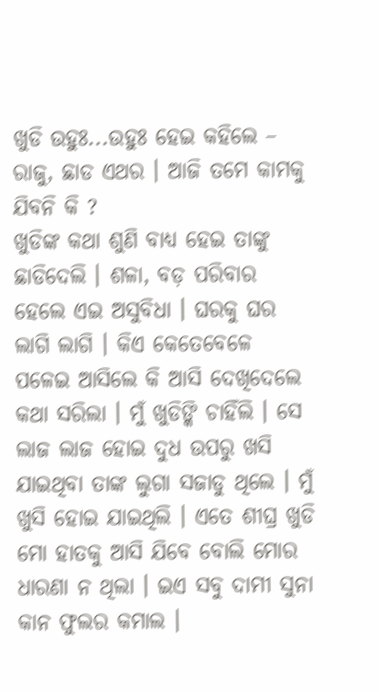ଖୁଡି ଉହୁଃ...ଉହୁଃ ହେଇ କହିଲେ – ରାଜୁ, ଛାଡ ଏଥର । ଆଜି ତମେ କାମକୁ ଯିବନି କି ?
ଖୁଡିଙ୍କ କଥା ଶୁଣି ବାଧ୍ୟ ହେଇ ତାଙ୍କୁ ଛାଡିଦେଲି । ଶଳା, ବଡ଼ ପରିବାର ହେଲେ ଏଇ ଅସୁବିଧା । ଘରକୁ ଘର ଲାଗି ଲାଗି । କିଏ କେତେବେଳେ ପଳେଇ ଆସିଲେ କି ଆସି ଦେଖିଦେଲେ କଥା ସରିଲା । ମୁଁ ଖୁଡିଙ୍କି ଚାହିଁଲି । ସେ ଲାଜ ଲାଜ ହୋଇ ଦୁଧ ଉପରୁ ଖସି ଯାଇଥିବା ତାଙ୍କ ଲୁଗା ସଜାଡୁ ଥିଲେ । ମୁଁ ଖୁସି ହୋଇ ଯାଇଥିଲି । ଏତେ ଶୀଘ୍ର ଖୁଡି ମୋ ହାତକୁ ଆସି ଯିବେ ବୋଲି ମୋର ଧାରଣା ନ ଥିଲା । ଇଏ ସବୁ ଦାମୀ ସୁନା କାନ ଫୁଲର କମାଲ ।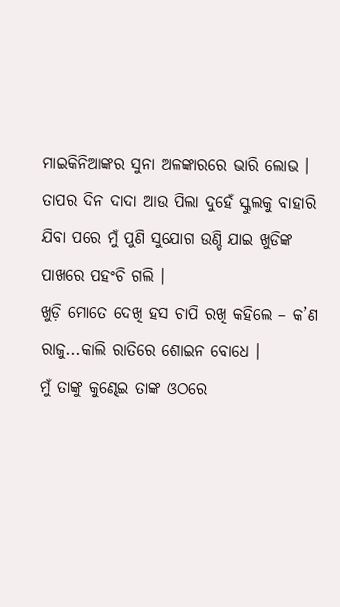ମାଇକିନିଆଙ୍କର ସୁନା ଅଳଙ୍କାରରେ ଭାରି ଲୋଭ ।
ତାପର ଦିନ ଦାଦା ଆଉ ପିଲା ଦୁହେଁ ସ୍କୁଲକୁ ବାହାରି ଯିବା ପରେ ମୁଁ ପୁଣି ସୁଯୋଗ ଉଣ୍ଡି ଯାଇ ଖୁଡିଙ୍କ ପାଖରେ ପହଂଚି ଗଲି ।
ଖୁଡ଼ି ମୋତେ ଦେଖି ହସ ଚାପି ରଖି କହିଲେ – କ’ଣ ରାଜୁ...କାଲି ରାତିରେ ଶୋଇନ ବୋଧେ ।
ମୁଁ ତାଙ୍କୁ କୁଣ୍ଢେଇ ତାଙ୍କ ଓଠରେ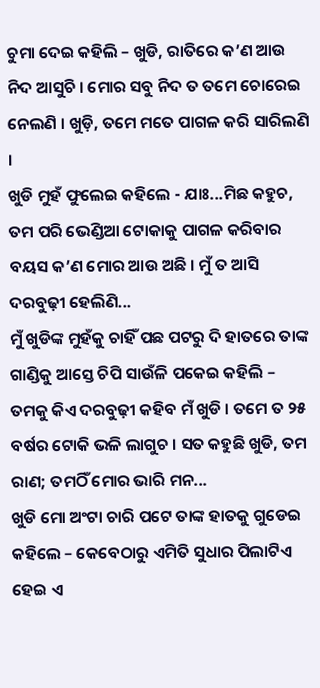ଚୁମା ଦେଇ କହିଲି – ଖୁଡି, ରାତିରେ କ’ଣ ଆଉ ନିଦ ଆସୁଚି । ମୋର ସବୁ ନିଦ ତ ତମେ ଚୋରେଇ ନେଲଣି । ଖୁଡ଼ି, ତମେ ମତେ ପାଗଳ କରି ସାରିଲଣି ।
ଖୁଡି ମୁହଁ ଫୁଲେଇ କହିଲେ - ଯାଃ...ମିଛ କହୁଚ, ତମ ପରି ଭେଣ୍ଡିଆ ଟୋକାକୁ ପାଗଳ କରିବାର ବୟସ କ’ଣ ମୋର ଆଉ ଅଛି । ମୁଁ ତ ଆସି ଦରବୁଢ଼ୀ ହେଲିଣି...
ମୁଁ ଖୁଡିଙ୍କ ମୁହଁକୁ ଚାହିଁ ପଛ ପଟରୁ ଦି ହାତରେ ତାଙ୍କ ଗାଣ୍ଡିକୁ ଆସ୍ତେ ଚିପି ସାଉଁଳି ପକେଇ କହିଲି – ତମକୁ କିଏ ଦରବୁଢ଼ୀ କହିବ ମଁ ଖୁଡି । ତମେ ତ ୨୫ ବର୍ଷର ଟୋକି ଭଳି ଲାଗୁଚ । ସତ କହୁଛି ଖୁଡି, ତମ ରାଣ; ତମଠିଁ ମୋର ଭାରି ମନ...
ଖୁଡି ମୋ ଅଂଟା ଚାରି ପଟେ ତାଙ୍କ ହାତକୁ ଗୁଡେଇ କହିଲେ – କେବେଠାରୁ ଏମିତି ସୁଧାର ପିଲାଟିଏ ହେଇ ଏ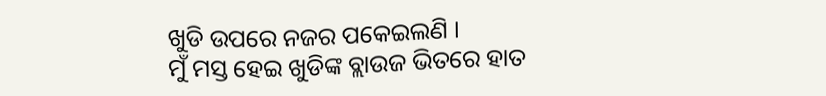ଖୁଡି ଉପରେ ନଜର ପକେଇଲଣି ।
ମୁଁ ମସ୍ତ ହେଇ ଖୁଡିଙ୍କ ବ୍ଲାଉଜ ଭିତରେ ହାତ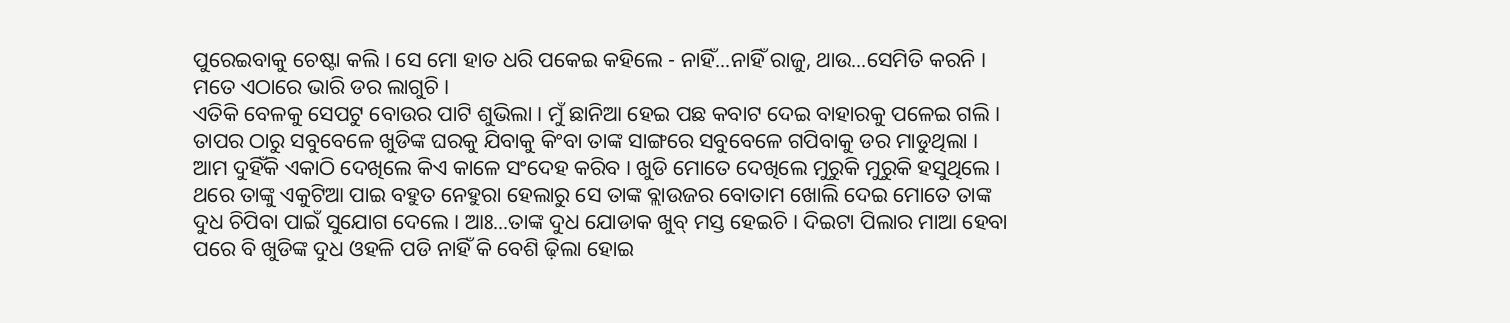ପୁରେଇବାକୁ ଚେଷ୍ଟା କଲି । ସେ ମୋ ହାତ ଧରି ପକେଇ କହିଲେ - ନାହିଁ...ନାହିଁ ରାଜୁ, ଥାଉ...ସେମିତି କରନି । ମତେ ଏଠାରେ ଭାରି ଡର ଲାଗୁଚି ।
ଏତିକି ବେଳକୁ ସେପଟୁ ବୋଉର ପାଟି ଶୁଭିଲା । ମୁଁ ଛାନିଆ ହେଇ ପଛ କବାଟ ଦେଇ ବାହାରକୁ ପଳେଇ ଗଲି ।
ତାପର ଠାରୁ ସବୁବେଳେ ଖୁଡିଙ୍କ ଘରକୁ ଯିବାକୁ କିଂବା ତାଙ୍କ ସାଙ୍ଗରେ ସବୁବେଳେ ଗପିବାକୁ ଡର ମାଡୁଥିଲା । ଆମ ଦୁହିଁକି ଏକାଠି ଦେଖିଲେ କିଏ କାଳେ ସଂଦେହ କରିବ । ଖୁଡି ମୋତେ ଦେଖିଲେ ମୁରୁକି ମୁରୁକି ହସୁଥିଲେ । ଥରେ ତାଙ୍କୁ ଏକୁଟିଆ ପାଇ ବହୁତ ନେହୁରା ହେଲାରୁ ସେ ତାଙ୍କ ବ୍ଲାଉଜର ବୋତାମ ଖୋଲି ଦେଇ ମୋତେ ତାଙ୍କ ଦୁଧ ଚିପିବା ପାଇଁ ସୁଯୋଗ ଦେଲେ । ଆଃ...ତାଙ୍କ ଦୁଧ ଯୋଡାକ ଖୁବ୍ ମସ୍ତ ହେଇଚି । ଦିଇଟା ପିଲାର ମାଆ ହେବା ପରେ ବି ଖୁଡିଙ୍କ ଦୁଧ ଓହଳି ପଡି ନାହିଁ କି ବେଶି ଢ଼ିଲା ହୋଇ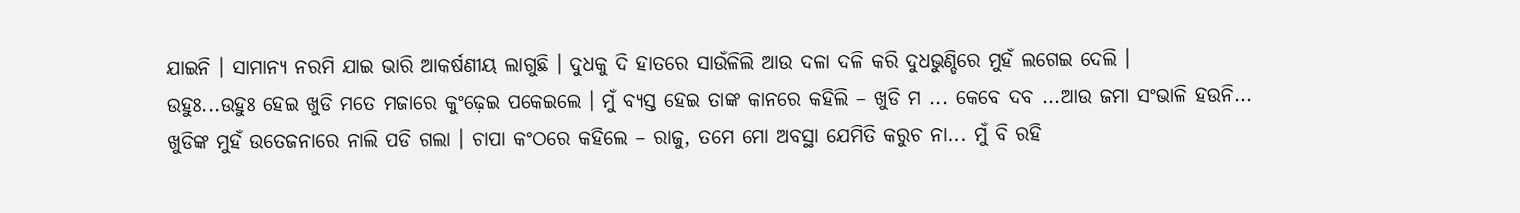ଯାଇନି । ସାମାନ୍ୟ ନରମି ଯାଇ ଭାରି ଆକର୍ଷଣୀୟ ଲାଗୁଛି । ଦୁଧକୁ ଦି ହାତରେ ସାଉଁଳିଲି ଆଉ ଦଳା ଦଳି କରି ଦୁଧଭୁଣ୍ଡିରେ ମୁହଁ ଲଗେଇ ଦେଲି ।
ଉହୁଃ...ଉହୁଃ ହେଇ ଖୁଡି ମତେ ମଜାରେ କୁଂଢ଼େଇ ପକେଇଲେ । ମୁଁ ବ୍ୟସ୍ତ ହେଇ ତାଙ୍କ କାନରେ କହିଲି – ଖୁଡି ମ ... କେବେ ଦବ ...ଆଉ ଜମା ସଂଭାଳି ହଉନି...
ଖୁଡିଙ୍କ ମୁହଁ ଉତେଜନାରେ ନାଲି ପଡି ଗଲା । ଚାପା କଂଠରେ କହିଲେ – ରାଜୁ, ତମେ ମୋ ଅବସ୍ଥା ଯେମିତି କରୁଚ ନା... ମୁଁ ବି ରହି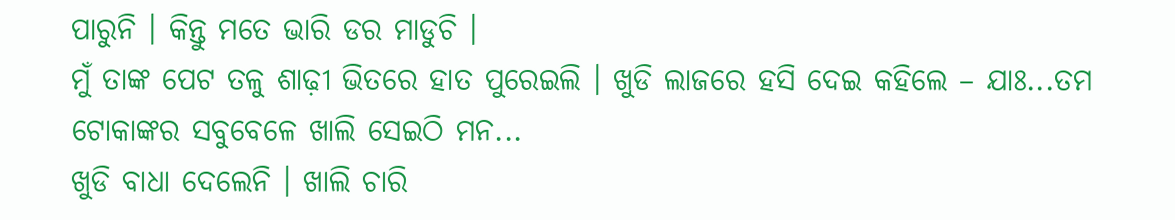ପାରୁନି । କିନ୍ତୁ ମତେ ଭାରି ଡର ମାଡୁଚି ।
ମୁଁ ତାଙ୍କ ପେଟ ତଳୁ ଶାଢ଼ୀ ଭିତରେ ହାତ ପୁରେଇଲି । ଖୁଡି ଲାଜରେ ହସି ଦେଇ କହିଲେ – ଯାଃ...ତମ ଟୋକାଙ୍କର ସବୁବେଳେ ଖାଲି ସେଇଠି ମନ...
ଖୁଡି ବାଧା ଦେଲେନି । ଖାଲି ଚାରି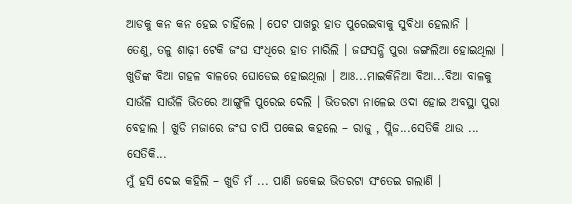ଆଡକୁ କନ କନ ହେଇ ଚାହିଁଲେ । ପେଟ ପାଖରୁ ହାତ ପୁରେଇବାକୁ ସୁବିଧା ହେଲାନି ।
ତେଣୁ, ତଳୁ ଶାଢ଼ୀ ଟେକି ଜଂଘ ସଂଧିରେ ହାତ ମାରିଲି । ଜଙ୍ଘସନ୍ଧି ପୁରା ଜଙ୍ଗଲିଆ ହୋଇଥିଲା । ଖୁଡିଙ୍କ ବିଆ ଗହଳ ବାଳରେ ଘୋଡେଇ ହୋଇଥିଲା । ଆଃ...ମାଇକିନିଆ ବିଆ...ବିଆ ବାଳକୁ ସାଉଁଳି ସାଉଁଳି ଭିତରେ ଆଙ୍ଗୁଳି ପୁରେଇ ଦେଲି । ଭିତରଟା ନାଳେଇ ଓଦା ହୋଇ ଅବସ୍ଥା ପୁରା ବେହାଲ । ଖୁଡି ମଜାରେ ଜଂଘ ଚାପି ପକେଇ କହଲେ – ରାଜୁ , ପ୍ଲିଜ...ସେତିକି ଥାଉ ... ସେତିକି...
ମୁଁ ହସି ଦେଇ କହିଲି – ଖୁଡି ମଁ ... ପାଣି ଜକେଇ ଭିତରଟା ସଂତେଇ ଗଲାଣି ।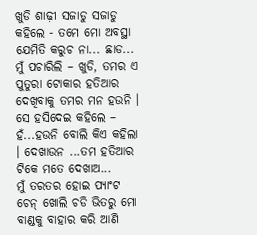ଖୁଡି ଶାଢ଼ୀ ସଜାଡୁ ସଜାଡୁ କହିଲେ - ତମେ ମୋ ଅବସ୍ଥା ଯେମିତି କରୁଚ ନା... ଛାଡ...
ମୁଁ ପଚାରିଲି – ଖୁଡି, ତମର ଏ ପୁତୁରା ଟୋକାର ହତିଆର ଦେଖିବାକୁ ତମର ମନ ହଉନି ।
ସେ ହସିଦେଇ କହିଲେ – ହଁ...ହଉନି ବୋଲି କିଏ କହିଲା । ଦେଖାଉନ ...ତମ ହତିଆର ଟିକେ ମତେ ଦେଖାଅ...
ମୁଁ ତରତର ହୋଇ ପ୍ୟାଂଟ ଚେନ୍ ଖୋଲି ଚଡି ଭିତରୁ ମୋ ବାଣ୍ଡକୁ ବାହାର କରି ଆଣି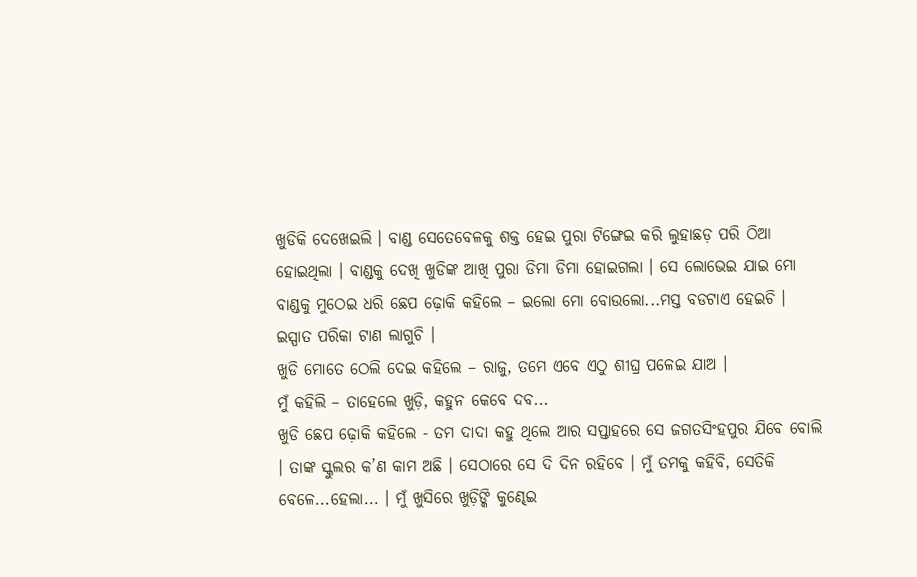ଖୁଡିକି ଦେଖେଇଲି । ବାଣ୍ଡ ସେତେବେଳକୁ ଶକ୍ତ ହେଇ ପୁରା ଟିଙ୍ଗେଇ କରି ଲୁହାଛଡ଼ ପରି ଠିଆ ହୋଇଥିଲା । ବାଣ୍ଡକୁ ଦେଖି ଖୁଡିଙ୍କ ଆଖି ପୁରା ଡିମା ଡିମା ହୋଇଗଲା । ସେ ଲୋଭେଇ ଯାଇ ମୋ ବାଣ୍ଡକୁ ମୁଠେଇ ଧରି ଛେପ ଢ଼ୋକି କହିଲେ – ଇଲୋ ମୋ ବୋଉଲୋ...ମସ୍ତ ବଡଟାଏ ହେଇଚି । ଇସ୍ପାତ ପରିକା ଟାଣ ଲାଗୁଚି ।
ଖୁଡି ମୋତେ ଠେଲି ଦେଇ କହିଲେ – ରାଜୁ, ତମେ ଏବେ ଏଠୁ ଶୀଘ୍ର ପଳେଇ ଯାଅ ।
ମୁଁ କହିଲି – ତାହେଲେ ଖୁଡ଼ି, କହୁନ କେବେ ଦବ...
ଖୁଡି ଛେପ ଢ଼ୋକି କହିଲେ - ତମ ଦାଦା କହୁ ଥିଲେ ଆର ସପ୍ତାହରେ ସେ ଜଗତସିଂହପୁର ଯିବେ ବୋଲି । ତାଙ୍କ ସ୍କୁଲର କ’ଣ କାମ ଅଛି । ସେଠାରେ ସେ ଦି ଦିନ ରହିବେ । ମୁଁ ତମକୁ କହିବି, ସେତିକି ବେଳେ...ହେଲା... । ମୁଁ ଖୁସିରେ ଖୁଡ଼ିଙ୍କି କୁଣ୍ଢେଇ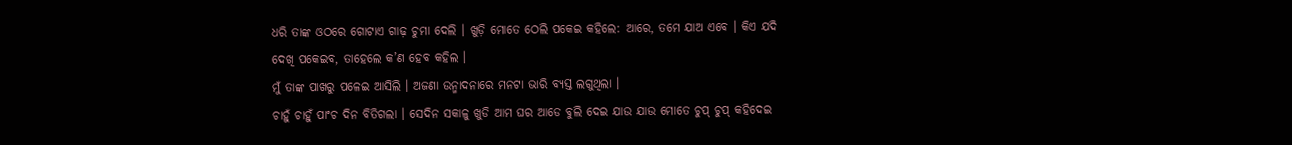ଧରି ତାଙ୍କ ଓଠରେ ଗୋଟାଏ ଗାଢ଼ ଚୁମା ଦେଲି । ଖୁଡ଼ି ମୋତେ ଠେଲି ପକେଇ କହିଲେ: ଆରେ, ତମେ ଯାଅ ଏବେ । କିଏ ଯଦି ଦେଖି ପକେଇବ, ତାହେଲେ କ’ଣ ହେବ କହିଲ ।
ମୁଁ ତାଙ୍କ ପାଖରୁ ପଳେଇ ଆସିଲି । ଅଜଣା ଉନ୍ମାଦନାରେ ମନଟା ଭାରି ବ୍ୟସ୍ତ ଲଗୁଥିଲା ।
ଚାହୁଁ ଚାହୁଁ ପାଂଚ ଦିନ ବିତିଗଲା । ସେଦିନ ସକାଳୁ ଖୁଡି ଆମ ଘର ଆଡେ ବୁଲି ଦେଇ ଯାଉ ଯାଉ ମୋତେ ଚୁପ୍ ଚୁପ୍ କହିଦେଇ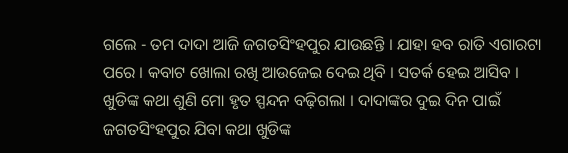ଗଲେ - ତମ ଦାଦା ଆଜି ଜଗତସିଂହପୁର ଯାଉଛନ୍ତି । ଯାହା ହବ ରାତି ଏଗାରଟା ପରେ । କବାଟ ଖୋଲା ରଖି ଆଉଜେଇ ଦେଇ ଥିବି । ସତର୍କ ହେଇ ଆସିବ ।
ଖୁଡିଙ୍କ କଥା ଶୁଣି ମୋ ହୃତ ସ୍ପନ୍ଦନ ବଢ଼ିଗଲା । ଦାଦାଙ୍କର ଦୁଇ ଦିନ ପାଇଁ ଜଗତସିଂହପୁର ଯିବା କଥା ଖୁଡିଙ୍କ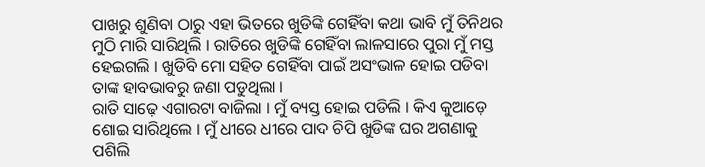ପାଖରୁ ଶୁଣିବା ଠାରୁ ଏହା ଭିତରେ ଖୁଡିଙ୍କି ଗେହିଁବା କଥା ଭାବି ମୁଁ ତିନିଥର ମୁଠି ମାରି ସାରିଥିଲି । ରାତିରେ ଖୁଡିଙ୍କି ଗେହିଁବା ଲାଳସାରେ ପୁରା ମୁଁ ମସ୍ତ ହେଇଗଲି । ଖୁଡିବି ମୋ ସହିତ ଗେହିଁବା ପାଇଁ ଅସଂଭାଳ ହୋଇ ପଡିବା ତାଙ୍କ ହାବଭାବରୁ ଜଣା ପଡୁଥିଲା ।
ରାତି ସାଢ଼େ ଏଗାରଟା ବାଜିଲା । ମୁଁ ବ୍ୟସ୍ତ ହୋଇ ପଡିଲି । କିଏ କୁଆଡ଼େ ଶୋଇ ସାରିଥିଲେ । ମୁଁ ଧୀରେ ଧୀରେ ପାଦ ଚିପି ଖୁଡିଙ୍କ ଘର ଅଗଣାକୁ ପଶିଲି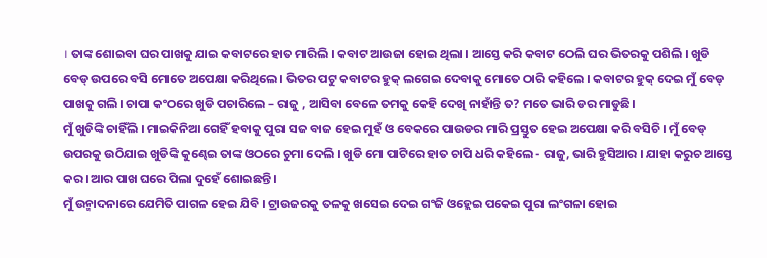। ତାଙ୍କ ଶୋଇବା ଘର ପାଖକୁ ଯାଇ କବାଟରେ ହାତ ମାରିଲି । କବାଟ ଆଉଜା ହୋଇ ଥିଲା । ଆସ୍ତେ କରି କବାଟ ଠେଲି ଘର ଭିତରକୁ ପଶିଲି । ଖୁଡି ବେଡ୍ ଉପରେ ବସି ମୋତେ ଅପେକ୍ଷା କରିଥିଲେ । ଭିତର ପଟୁ କବାଟର ହୁକ୍ ଲଗେଇ ଦେବାକୁ ମୋତେ ଠାରି କହିଲେ । କବାଟର ହୁକ୍ ଦେଇ ମୁଁ ବେଡ୍ ପାଖକୁ ଗଲି । ଚାପା କଂଠରେ ଖୁଡି ପଚାରିଲେ – ରାଜୁ , ଆସିବା ବେଳେ ତମକୁ କେହି ଦେଖି ନାହାଁନ୍ତି ତ? ମତେ ଭାରି ଡର ମାଡୁଛି ।
ମୁଁ ଖୁଡିଙ୍କି ଚାହିଁଲି । ମାଇକିନିଆ ଗେହିଁ ହବାକୁ ପୁରା ସଜ ବାଜ ହେଇ ମୁହଁ ଓ ବେକରେ ପାଉଡର ମାରି ପ୍ରସ୍ତୁତ ହେଇ ଅପେକ୍ଷା କରି ବସିଚି । ମୁଁ ବେଡ୍ ଉପରକୁ ଉଠିଯାଇ ଖୁଡିଙ୍କି କୁଣ୍ଢେଇ ତାଙ୍କ ଓଠରେ ଚୁମା ଦେଲି । ଖୁଡି ମୋ ପାଟିରେ ହାତ ଚାପି ଧରି କହିଲେ - ରାଜୁ, ଭାରି ହୁସିଆର । ଯାହା କରୁଚ ଆସ୍ତେ କର । ଆର ପାଖ ଘରେ ପିଲା ଦୁହେଁ ଶୋଇଛନ୍ତି ।
ମୁଁ ଉନ୍ମାଦନାରେ ଯେମିତି ପାଗଳ ହେଇ ଯିବି । ଟ୍ରାଉଜରକୁ ତଳକୁ ଖସେଇ ଦେଇ ଗଂଜି ଓହ୍ଲେଇ ପକେଇ ପୁରା ଲଂଗଳା ହୋଇ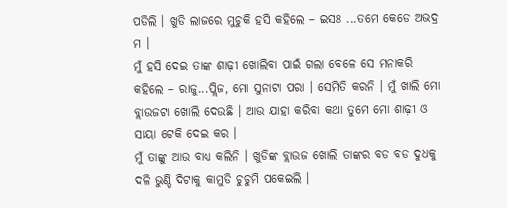ପଡିଲି । ଖୁଡି ଲାଜରେ ମୁଚୁକି ହସି କହିଲେ – ଇସଃ ...ତମେ କେଡେ ଅଭଦ୍ର ମ ।
ମୁଁ ହସି ଦେଇ ତାଙ୍କ ଶାଢ଼ୀ ଖୋଲିବା ପାଇଁ ଗଲା ବେଳେ ସେ ମନାକରି କହିଲେ – ରାଜୁ...ପ୍ଲିଜ, ମୋ ସୁନାଟା ପରା । ସେମିତି କରନି । ମୁଁ ଖାଲି ମୋ ବ୍ଲାଉଜଟା ଖୋଲି ଦେଉଛି । ଆଉ ଯାହା କରିବା କଥା ତୁମେ ମୋ ଶାଢ଼ୀ ଓ ସାୟା ଟେକି ଦେଇ କର ।
ମୁଁ ତାଙ୍କୁ ଆଉ ବାଧ୍ୟ କଲିନି । ଖୁଡିଙ୍କ ବ୍ଲାଉଜ ଖୋଲି ତାଙ୍କର ବଡ ବଡ ଦୁଧକୁ ଦଳି ଭୁଣ୍ଡି ଦିଟାକୁ କାମୁଡି ଚୁଚୁମି ପକେଇଲି ।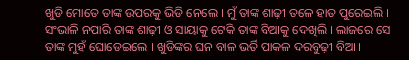ଖୁଡି ମୋତେ ତାଙ୍କ ଉପରକୁ ଭିଡି ନେଲେ । ମୁଁ ତାଙ୍କ ଶାଢ଼ୀ ତଳେ ହାତ ପୁରେଇଲି । ସଂଭାଳି ନପାରି ତାଙ୍କ ଶାଢ଼ୀ ଓ ସାୟାକୁ ଟେକି ତାଙ୍କ ବିଆକୁ ଦେଖିଲି । ଲାଜରେ ସେ ତାଙ୍କ ମୁହଁ ଘୋଡେଇଲେ । ଖୁଡିଙ୍କର ଘନ ବାଳ ଭର୍ତି ପାକଳ ଦରବୁଢ଼ୀ ବିଆ ।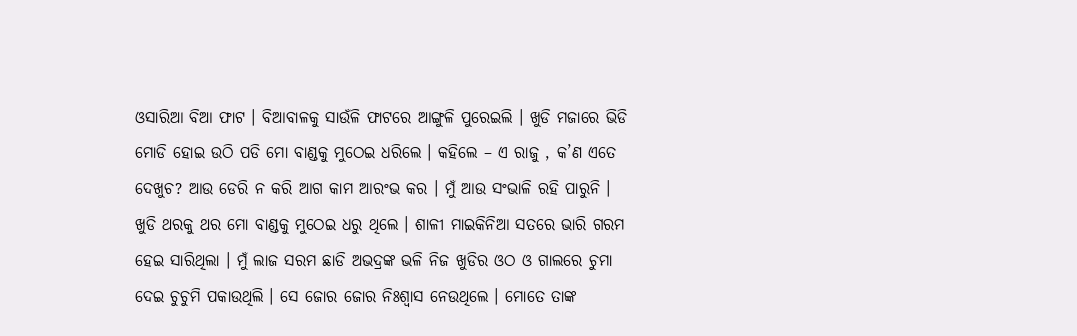ଓସାରିଆ ବିଆ ଫାଟ । ବିଆବାଳକୁ ସାଉଁଳି ଫାଟରେ ଆଙ୍ଗୁଳି ପୁରେଇଲି । ଖୁଡି ମଜାରେ ଭିଡି ମୋଡି ହୋଇ ଉଠି ପଡି ମୋ ବାଣ୍ଡକୁ ମୁଠେଇ ଧରିଲେ । କହିଲେ – ଏ ରାଜୁ , କ’ଣ ଏତେ ଦେଖୁଚ? ଆଉ ଡେରି ନ କରି ଆଗ କାମ ଆରଂଭ କର । ମୁଁ ଆଉ ସଂଭାଳି ରହି ପାରୁନି ।
ଖୁଡି ଥରକୁ ଥର ମୋ ବାଣ୍ଡକୁ ମୁଠେଇ ଧରୁ ଥିଲେ । ଶାଳୀ ମାଇକିନିଆ ସତରେ ଭାରି ଗରମ ହେଇ ସାରିଥିଲା । ମୁଁ ଲାଜ ସରମ ଛାଡି ଅଭଦ୍ରଙ୍କ ଭଳି ନିଜ ଖୁଡିର ଓଠ ଓ ଗାଲରେ ଚୁମା ଦେଇ ଚୁଚୁମି ପକାଉଥିଲି । ସେ ଜୋର ଜୋର ନିଃଶ୍ୱାସ ନେଉଥିଲେ । ମୋତେ ତାଙ୍କ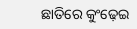ଛାତିରେ କୁଂଢ଼େଇ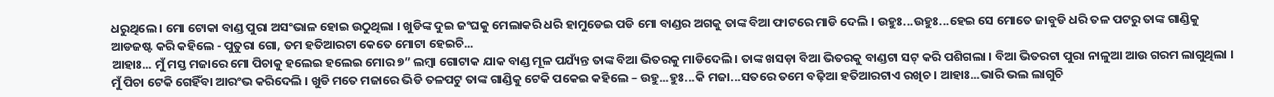ଧରୁଥିଲେ । ମୋ ଟୋକା ବାଣ୍ଡ ପୁରା ଅସଂଭାଳ ହୋଇ ଉଠୁଥିଲା । ଖୁଡିଙ୍କ ଦୁଇ ଜଂଘକୁ ମେଲାକରି ଧରି ହାମୁଡେଇ ପଡି ମୋ ବାଣ୍ଡର ଅଗକୁ ତାଙ୍କ ବିଆ ଫାଟରେ ମାଡି ଦେଲି । ଉହୁଃ...ଉହୁଃ...ହେଇ ସେ ମୋତେ ଜାବୁଡି ଧରି ତଳ ପଟରୁ ତାଙ୍କ ଗାଣ୍ଡିକୁ ଆଡଜଷ୍ଟ କରି କହିଲେ - ପୁତୁରା ଗୋ, ତମ ହତିଆରଟା କେତେ ମୋଟା ହେଇଚି...
ଆହାଃ... ମୁଁ ମସ୍ତ ମଜାରେ ମୋ ପିଚାକୁ ହଲେଇ ହଲେଇ ମୋର ୭” ଲମ୍ବା ଗୋଟାକ ଯାକ ବାଣ୍ଡ ମୂଳ ପଯ୍ୟଁନ୍ତ ତାଙ୍କ ବିଆ ଭିତରକୁ ମାଡିଦେଲି । ତାଙ୍କ ଖସଡ଼ା ବିଆ ଭିତରକୁ ବାଣ୍ଡଟା ସଟ୍ କରି ପଶିଗଲା । ବିଆ ଭିତରଟା ପୁରା ନାଳୁଆ ଆଉ ଗରମ ଲାଗୁଥିଲା । ମୁଁ ପିଚା ଟେକି ଗେହିଁବା ଆରଂଭ କରିଦେଲି । ଖୁଡି ମତେ ମଜାରେ ଭିଡି ତଳପଟୁ ତାଙ୍କ ଗାଣ୍ଡିକୁ ଟେକି ପକେଇ କହିଲେ – ଉହୁ...ହୁଃ...କି ମଜା...ସତରେ ତମେ ବଢ଼ିଆ ହତିଆରଟାଏ ରଖିଚ । ଆହାଃ...ଭାରି ଭଲ ଲାଗୁଚି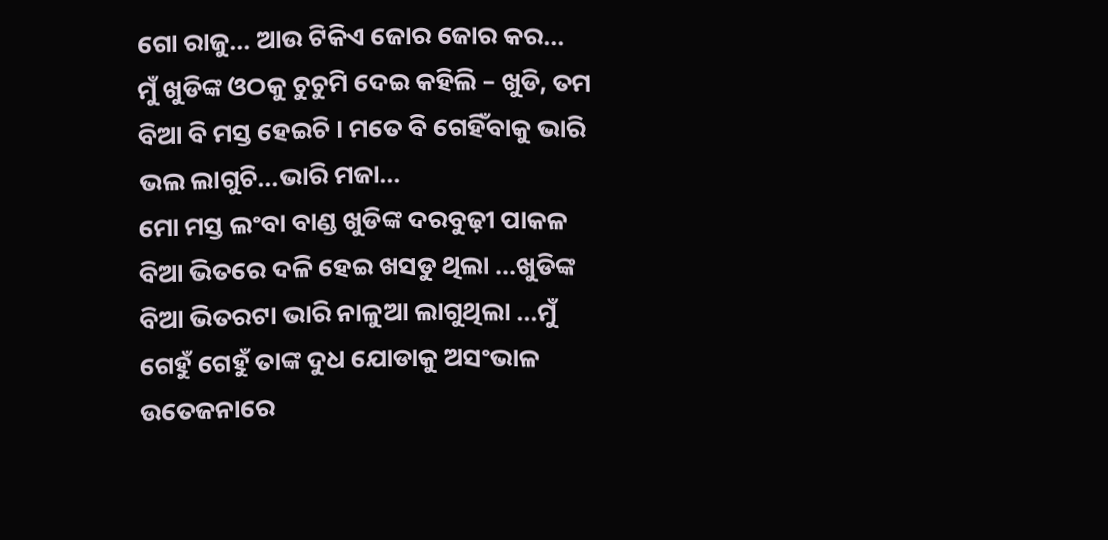ଗୋ ରାଜୁ... ଆଉ ଟିକିଏ ଜୋର ଜୋର କର...
ମୁଁ ଖୁଡିଙ୍କ ଓଠକୁ ଚୁଚୁମି ଦେଇ କହିଲି – ଖୁଡି, ତମ ବିଆ ବି ମସ୍ତ ହେଇଚି । ମତେ ବି ଗେହିଁବାକୁ ଭାରି ଭଲ ଲାଗୁଚି...ଭାରି ମଜା...
ମୋ ମସ୍ତ ଲଂବା ବାଣ୍ଡ ଖୁଡିଙ୍କ ଦରବୁଢ଼ୀ ପାକଳ ବିଆ ଭିତରେ ଦଳି ହେଇ ଖସଡୁ ଥିଲା ...ଖୁଡିଙ୍କ ବିଆ ଭିତରଟା ଭାରି ନାଳୁଆ ଲାଗୁଥିଲା ...ମୁଁ ଗେହୁଁ ଗେହୁଁ ତାଙ୍କ ଦୁଧ ଯୋଡାକୁ ଅସଂଭାଳ ଉତେଜନାରେ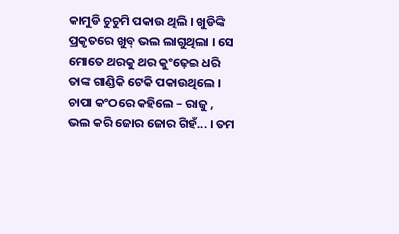କାମୁଡି ଚୁଚୁମି ପକାଉ ଥିଲି । ଖୁଡିଙ୍କି ପ୍ରକୃତରେ ଖୁବ୍ ଭଲ ଲାଗୁଥିଲା । ସେ ମୋତେ ଥରକୁ ଥର କୁଂଢ଼େଇ ଧରି ତାଙ୍କ ଗାଣ୍ଡିକି ଟେକି ପକାଉଥିଲେ । ଚାପା କଂଠରେ କହିଲେ – ରାଜୁ , ଭଲ କରି ଜୋର ଜୋର ଗିହଁ... । ତମ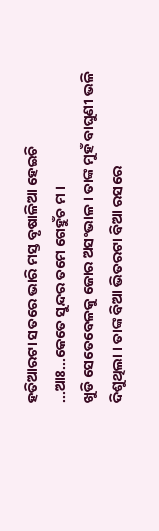ହତିଆରଟା ସତରେ ଭାରି ମସ୍ତ ବୃଷାଳିଆ ହେଇଚି ...ଆଃ...କେତେ ସୁନ୍ଦର ତମେ ଗେହୁଁଚ ମ ।
ଖୁଡି ସେତେବେଳକୁ ଜୋର ଅସଂଭାଳ । ତାଙ୍କ ମୁହଁ ବାଘୁଣୀ ଭଳି ଦିଶୁଥିଲା । ତାଙ୍କ ବିଆ ଭିତରଟା ବିଆ ରସରେ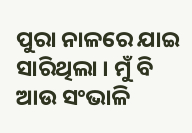ପୁରା ନାଳରେ ଯାଇ ସାରିଥିଲା । ମୁଁ ବି ଆଉ ସଂଭାଳି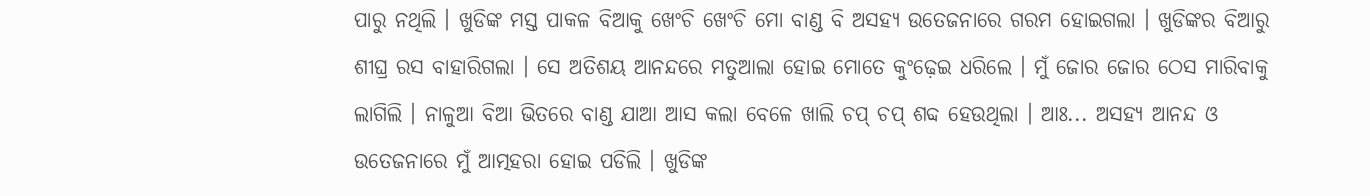ପାରୁ ନଥିଲି । ଖୁଡିଙ୍କ ମସ୍ତ ପାକଳ ବିଆକୁ ଖେଂଚି ଖେଂଚି ମୋ ବାଣ୍ଡ ବି ଅସହ୍ୟ ଉତେଜନାରେ ଗରମ ହୋଇଗଲା । ଖୁଡିଙ୍କର ବିଆରୁ ଶୀଘ୍ର ରସ ବାହାରିଗଲା । ସେ ଅତିଶୟ ଆନନ୍ଦରେ ମତୁଆଲା ହୋଇ ମୋତେ କୁଂଢ଼େଇ ଧରିଲେ । ମୁଁ ଜୋର ଜୋର ଠେସ ମାରିବାକୁ ଲାଗିଲି । ନାଳୁଆ ବିଆ ଭିତରେ ବାଣ୍ଡ ଯାଆ ଆସ କଲା ବେଳେ ଖାଲି ଚପ୍ ଚପ୍ ଶବ୍ଦ ହେଉଥିଲା । ଆଃ... ଅସହ୍ୟ ଆନନ୍ଦ ଓ ଉତେଜନାରେ ମୁଁ ଆତ୍ମହରା ହୋଇ ପଡିଲି । ଖୁଡିଙ୍କ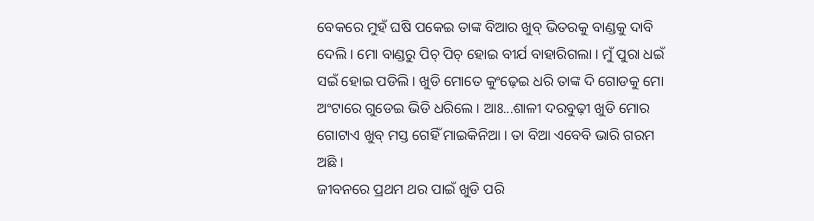ବେକରେ ମୁହଁ ଘଷି ପକେଇ ତାଙ୍କ ବିଆର ଖୁବ୍ ଭିତରକୁ ବାଣ୍ଡକୁ ଦାବି ଦେଲି । ମୋ ବାଣ୍ଡରୁ ପିଚ୍ ପିଚ୍ ହୋଇ ବୀର୍ଯ ବାହାରିଗଲା । ମୁଁ ପୁରା ଧଇଁ ସଇଁ ହୋଇ ପଡିଲି । ଖୁଡି ମୋତେ କୁଂଢ଼େଇ ଧରି ତାଙ୍କ ଦି ଗୋଡକୁ ମୋ ଅଂଟାରେ ଗୁଡେଇ ଭିଡି ଧରିଲେ । ଆଃ...ଶାଳୀ ଦରବୁଢ଼ୀ ଖୁଡି ମୋର ଗୋଟାଏ ଖୁବ୍ ମସ୍ତ ଗେହିଁ ମାଇକିନିଆ । ତା ବିଆ ଏବେବି ଭାରି ଗରମ ଅଛି ।
ଜୀବନରେ ପ୍ରଥମ ଥର ପାଇଁ ଖୁଡି ପରି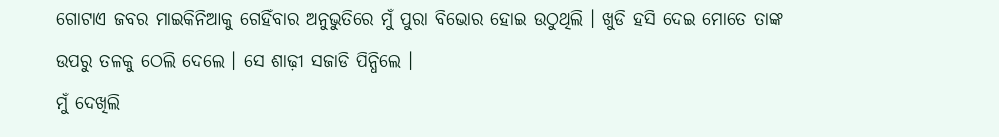ଗୋଟାଏ ଜବର ମାଇକିନିଆକୁ ଗେହିଁବାର ଅନୁଭୁତିରେ ମୁଁ ପୁରା ବିଭୋର ହୋଇ ଉଠୁଥିଲି । ଖୁଡି ହସି ଦେଇ ମୋତେ ତାଙ୍କ ଉପରୁ ତଳକୁ ଠେଲି ଦେଲେ । ସେ ଶାଢ଼ୀ ସଜାଡି ପିନ୍ଧିଲେ ।
ମୁଁ ଦେଖିଲି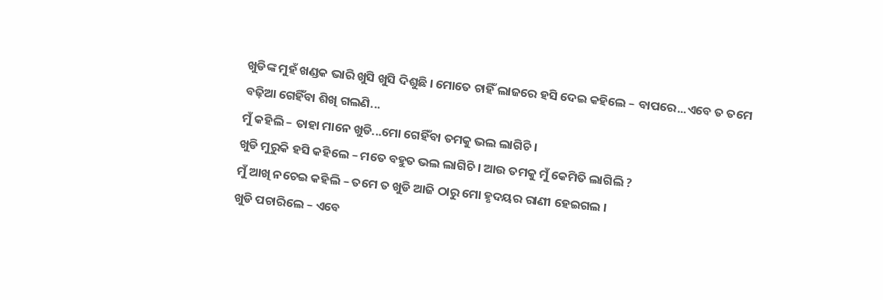ଖୁଡିଙ୍କ ମୁହଁ ଖଣ୍ଡକ ଭାରି ଖୁସି ଖୁସି ଦିଶୁଛି । ମୋତେ ଚାହିଁ ଲାଜରେ ହସି ଦେଇ କହିଲେ – ବାପରେ...ଏବେ ତ ତମେ ବଢ଼ିଆ ଗେହିଁବା ଶିଖି ଗଲଣି...
ମୁଁ କହିଲି – ତାହା ମାନେ ଖୁଡି...ମୋ ଗେହିଁବା ତମକୁ ଭଲ ଲାଗିଚି ।
ଖୁଡି ମୁରୁକି ହସି କହିଲେ – ମତେ ବହୁତ ଭଲ ଲାଗିଚି । ଆଉ ତମକୁ ମୁଁ କେମିତି ଲାଗିଲି ?
ମୁଁ ଆଖି ନଚେଇ କହିଲି – ତମେ ତ ଖୁଡି ଆଜି ଠାରୁ ମୋ ହୃଦୟର ରାଣୀ ହେଇଗଲ ।
ଖୁଡି ପଚାରିଲେ – ଏବେ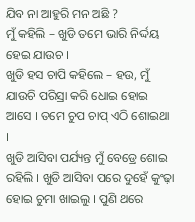ଯିବ ନା ଆହୁରି ମନ ଅଛି ?
ମୁଁ କହିଲି – ଖୁଡି ତମେ ଭାରି ନିର୍ଦ୍ଦୟ ହେଇ ଯାଉଚ ।
ଖୁଡି ହସ ଚାପି କହିଲେ – ହଉ, ମୁଁ ଯାଉଚି ପରିସ୍ରା କରି ଧୋଇ ହୋଇ ଆସେ । ତମେ ଚୁପ ଚାପ୍ ଏଠି ଶୋଇଥା ।
ଖୁଡି ଆସିବା ପର୍ଯ୍ୟନ୍ତ ମୁଁ ବେଡ୍ରେ ଶୋଇ ରହିଲି । ଖୁଡି ଆସିବା ପରେ ଦୁହେଁ କୁଂଢ଼ା ହୋଇ ଚୁମା ଖାଇଲୁ । ପୁଣି ଥରେ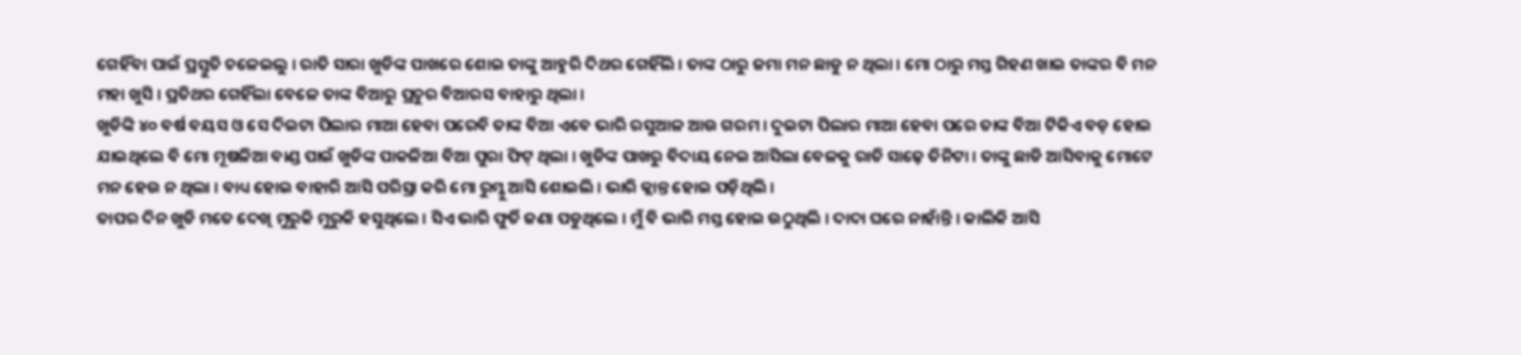ଗେହିଁବା ପାଇଁ ପ୍ରସ୍ତୁତି ଚଳେଇଲୁ । ରାତି ସାରା ଖୁଡିଙ୍କ ପାଖରେ ଶୋଇ ତାଙ୍କୁ ଆହୁରି ଦିଥର ଗେହିଁଲି । ତାଙ୍କ ଠାରୁ ଜମା ମନ ଛାଡୁ ନ ଥିଲା । ମୋ ଠାରୁ ମସ୍ତ ଗିହଣ ଖାଇ ତାଙ୍କର ବି ମନ ମହା ଖୁସି । ପ୍ରତିଥର ଗେହିଁଲା ବେଳେ ତାଙ୍କ ବିଆରୁ ପ୍ରଚୁର ବିଆରସ ବାହାରୁ ଥିଲା ।
ଖୁଡିଙ୍କି ୪୦ ବର୍ଷ ବୟସ ଓ ସେ ଦିଇଟା ପିଲାର ମାଆ ହେବା ପରେବି ତାଙ୍କ ବିଆ ଏବେ ଭାରି ରସୁଆଳ ଆଉ ଗରମ । ଦୁଇଟା ପିଲାର ମାଆ ହେବା ପରେ ତାଙ୍କ ବିଆ ଟିକିଏ ବଡ଼ ହୋଇ ଯାଇଥିଲେ ବି ମୋ ମୂଷଳିଆ ବାଣ୍ଡ ପାଇଁ ଖୁଡିଙ୍କ ପାକଳିଆ ବିଆ ପୁରା ଫିଟ୍ ଥିଲା । ଖୁଡିଙ୍କ ପାଖରୁ ବିଦାୟ ନେଇ ଆସିଲା ବେଳକୁ ରାତି ସାଢ଼େ ତିନିଟା । ତାଙ୍କୁ ଛାଡି ଆସିବାକୁ ମୋଟେ ମନ ହେଉ ନ ଥିଲା । ବାଧ୍ୟ ହୋଇ ବାହାରି ଆସି ପରିସ୍ରା କରି ମୋ ରୁମ୍କୁ ଆସି ଶୋଇଲି । ଭାରି କ୍ଲାନ୍ତ ହୋଇ ପଡ଼ିଥିଲି ।
ତାପର ଦିନ ଖୁଡି ମତେ ଦେଖି ମୁରୁକି ମୁରୁକି ହସୁଥିଲେ । ସିଏ ଭାରି ଫୁର୍ତି ଜଣା ପଡୁଥିଲେ । ମୁଁ ବି ଭାରି ମସ୍ତ ହୋଇ ଉଠୁଥିଲି । ଦାଦା ଘରେ ନାହାଁନ୍ତି । କାଲିକି ଆସି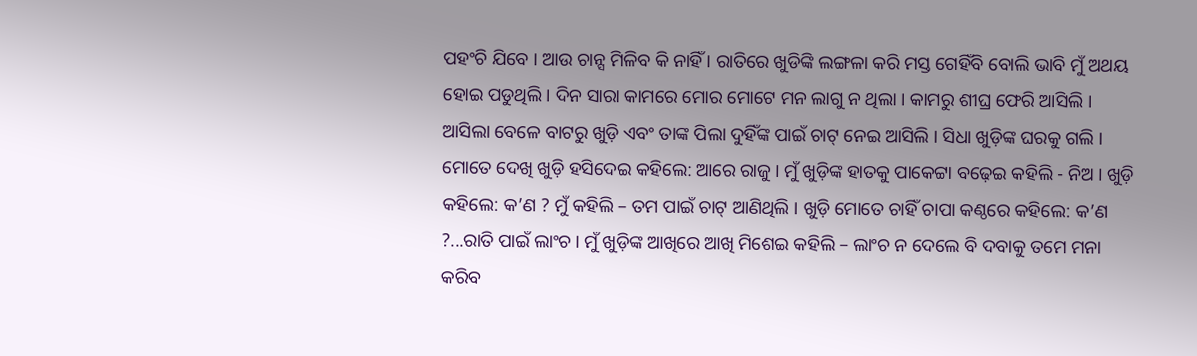ପହଂଚି ଯିବେ । ଆଉ ଚାନ୍ସ ମିଳିବ କି ନାହିଁ । ରାତିରେ ଖୁଡିଙ୍କି ଲଙ୍ଗଳା କରି ମସ୍ତ ଗେହିଁବି ବୋଲି ଭାବି ମୁଁ ଅଥୟ ହୋଇ ପଡୁଥିଲି । ଦିନ ସାରା କାମରେ ମୋର ମୋଟେ ମନ ଲାଗୁ ନ ଥିଲା । କାମରୁ ଶୀଘ୍ର ଫେରି ଆସିଲି । ଆସିଲା ବେଳେ ବାଟରୁ ଖୁଡ଼ି ଏବଂ ତାଙ୍କ ପିଲା ଦୁହିଁଙ୍କ ପାଇଁ ଚାଟ୍ ନେଇ ଆସିଲି । ସିଧା ଖୁଡ଼ିଙ୍କ ଘରକୁ ଗଲି । ମୋତେ ଦେଖି ଖୁଡ଼ି ହସିଦେଇ କହିଲେ: ଆରେ ରାଜୁ । ମୁଁ ଖୁଡ଼ିଙ୍କ ହାତକୁ ପାକେଟ୍ଟା ବଢ଼େଇ କହିଲି - ନିଅ । ଖୁଡ଼ି କହିଲେ: କ’ଣ ? ମୁଁ କହିଲି – ତମ ପାଇଁ ଚାଟ୍ ଆଣିଥିଲି । ଖୁଡ଼ି ମୋତେ ଚାହିଁ ଚାପା କଣ୍ଠରେ କହିଲେ: କ’ଣ ?...ରାତି ପାଇଁ ଲାଂଚ । ମୁଁ ଖୁଡ଼ିଙ୍କ ଆଖିରେ ଆଖି ମିଶେଇ କହିଲି – ଲାଂଚ ନ ଦେଲେ ବି ଦବାକୁ ତମେ ମନା କରିବ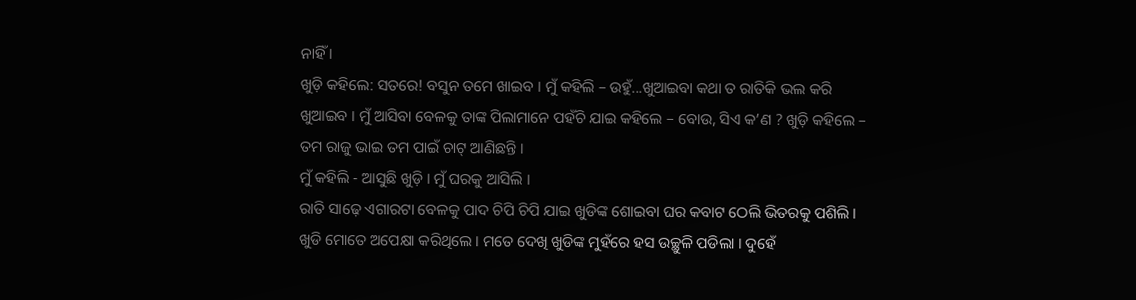ନାହିଁ ।
ଖୁଡ଼ି କହିଲେ: ସତରେ! ବସୁନ ତମେ ଖାଇବ । ମୁଁ କହିଲି – ଉହୁଁ...ଖୁଆଇବା କଥା ତ ରାତିକି ଭଲ କରି ଖୁଆଇବ । ମୁଁ ଆସିବା ବେଳକୁ ତାଙ୍କ ପିଲାମାନେ ପହଁଚି ଯାଇ କହିଲେ – ବୋଉ, ସିଏ କ’ଣ ? ଖୁଡ଼ି କହିଲେ – ତମ ରାଜୁ ଭାଇ ତମ ପାଇଁ ଚାଟ୍ ଆଣିଛନ୍ତି ।
ମୁଁ କହିଲି - ଆସୁଛି ଖୁଡ଼ି । ମୁଁ ଘରକୁ ଆସିଲି ।
ରାତି ସାଢ଼େ ଏଗାରଟା ବେଳକୁ ପାଦ ଚିପି ଚିପି ଯାଇ ଖୁଡିଙ୍କ ଶୋଇବା ଘର କବାଟ ଠେଲି ଭିତରକୁ ପଶିଲି । ଖୁଡି ମୋତେ ଅପେକ୍ଷା କରିଥିଲେ । ମତେ ଦେଖି ଖୁଡିଙ୍କ ମୁହଁରେ ହସ ଉଚ୍ଛୁଳି ପଡିଲା । ଦୁହେଁ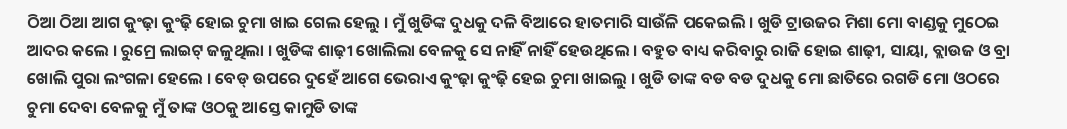ଠିଆ ଠିଆ ଆଗ କୁଂଢ଼ା କୁଂଢ଼ି ହୋଇ ଚୁମା ଖାଇ ଗେଲ ହେଲୁ । ମୁଁ ଖୁଡିଙ୍କ ଦୁଧକୁ ଦଳି ବିଆରେ ହାତମାରି ସାଉଁଳି ପକେଇଲି । ଖୁଡି ଟ୍ରାଉଜର ମିଶା ମୋ ବାଣ୍ଡକୁ ମୁଠେଇ ଆଦର କଲେ । ରୁମ୍ରେ ଲାଇଟ୍ ଜଳୁଥିଲା । ଖୁଡିଙ୍କ ଶାଢ଼ୀ ଖୋଲିଲା ବେଳକୁ ସେ ନାହିଁ ନାହିଁ ହେଉଥିଲେ । ବହୁତ ବାଧ୍ୟ କରିବାରୁ ରାଜି ହୋଇ ଶାଢ଼ୀ, ସାୟା, ବ୍ଲାଉଜ ଓ ବ୍ରା ଖୋଲି ପୁରା ଲଂଗଳା ହେଲେ । ବେଡ୍ ଉପରେ ଦୁହେଁ ଆଗେ ଭେରାଏ କୁଂଢ଼ା କୁଂଢ଼ି ହେଇ ଚୁମା ଖାଇଲୁ । ଖୁଡି ତାଙ୍କ ବଡ ବଡ ଦୁଧକୁ ମୋ ଛାତିରେ ରଗଡି ମୋ ଓଠରେ ଚୁମା ଦେବା ବେଳକୁ ମୁଁ ତାଙ୍କ ଓଠକୁ ଆସ୍ତେ କାମୁଡି ତାଙ୍କ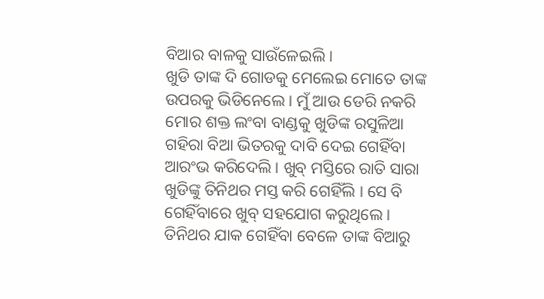ବିଆର ବାଳକୁ ସାଉଁଳେଇଲି ।
ଖୁଡି ତାଙ୍କ ଦି ଗୋଡକୁ ମେଲେଇ ମୋତେ ତାଙ୍କ ଉପରକୁ ଭିଡିନେଲେ । ମୁଁ ଆଉ ଡେରି ନକରି ମୋର ଶକ୍ତ ଲଂବା ବାଣ୍ଡକୁ ଖୁଡିଙ୍କ ରସୁଳିଆ ଗହିରା ବିଆ ଭିତରକୁ ଦାବି ଦେଇ ଗେହିଁବା ଆରଂଭ କରିଦେଲି । ଖୁବ୍ ମସ୍ତିରେ ରାତି ସାରା ଖୁଡିଙ୍କୁ ତିନିଥର ମସ୍ତ କରି ଗେହିଁଲି । ସେ ବି ଗେହିଁବାରେ ଖୁବ୍ ସହଯୋଗ କରୁଥିଲେ । ତିନିଥର ଯାକ ଗେହିଁବା ବେଳେ ତାଙ୍କ ବିଆରୁ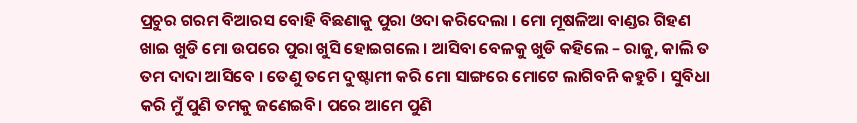ପ୍ରଚୁର ଗରମ ବିଆରସ ବୋହି ବିଛଣାକୁ ପୁରା ଓଦା କରିଦେଲା । ମୋ ମୂଷଳିଆ ବାଣ୍ଡର ଗିହଣ ଖାଇ ଖୁଡି ମୋ ଉପରେ ପୁରା ଖୁସି ହୋଇଗଲେ । ଆସିବା ବେଳକୁ ଖୁଡି କହିଲେ – ରାଜୁ, କାଲି ତ ତମ ଦାଦା ଆସିବେ । ତେଣୁ ତମେ ଦୁଷ୍ଟାମୀ କରି ମୋ ସାଙ୍ଗରେ ମୋଟେ ଲାଗିବନି କହୁଚି । ସୁବିଧା କରି ମୁଁ ପୁଣି ତମକୁ ଜଣେଇବି। ପରେ ଆମେ ପୁଣି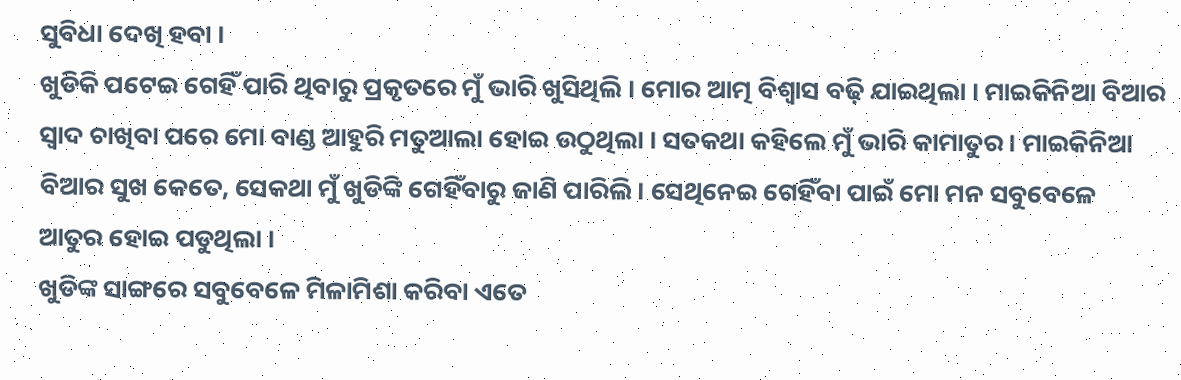ସୁବିଧା ଦେଖି ହବା ।
ଖୁଡିକି ପଟେଇ ଗେହିଁ ପାରି ଥିବାରୁ ପ୍ରକୃତରେ ମୁଁ ଭାରି ଖୁସିଥିଲି । ମୋର ଆତ୍ମ ବିଶ୍ୱାସ ବଢ଼ି ଯାଇଥିଲା । ମାଇକିନିଆ ବିଆର ସ୍ୱାଦ ଚାଖିବା ପରେ ମୋ ବାଣ୍ଡ ଆହୁରି ମତୁଆଲା ହୋଇ ଉଠୁଥିଲା । ସତକଥା କହିଲେ ମୁଁ ଭାରି କାମାତୁର । ମାଇକିନିଆ ବିଆର ସୁଖ କେତେ, ସେକଥା ମୁଁ ଖୁଡିଙ୍କି ଗେହିଁବାରୁ ଜାଣି ପାରିଲି । ସେଥିନେଇ ଗେହିଁବା ପାଇଁ ମୋ ମନ ସବୁବେଳେ ଆତୁର ହୋଇ ପଡୁଥିଲା ।
ଖୁଡିଙ୍କ ସାଙ୍ଗରେ ସବୁବେଳେ ମିଳାମିଶା କରିବା ଏତେ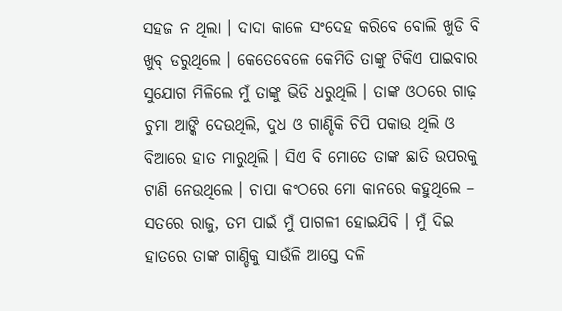ସହଜ ନ ଥିଲା । ଦାଦା କାଳେ ସଂଦେହ କରିବେ ବୋଲି ଖୁଡି ବି ଖୁବ୍ ଡରୁଥିଲେ । କେତେବେଳେ କେମିତି ତାଙ୍କୁ ଟିକିଏ ପାଇବାର ସୁଯୋଗ ମିଳିଲେ ମୁଁ ତାଙ୍କୁ ଭିଡି ଧରୁଥିଲି । ତାଙ୍କ ଓଠରେ ଗାଢ଼ ଚୁମା ଆଙ୍କି ଦେଉଥିଲି, ଦୁଧ ଓ ଗାଣ୍ଡିକି ଚିପି ପକାଉ ଥିଲି ଓ ବିଆରେ ହାତ ମାରୁଥିଲି । ସିଏ ବି ମୋତେ ତାଙ୍କ ଛାତି ଉପରକୁ ଟାଣି ନେଉଥିଲେ । ଚାପା କଂଠରେ ମୋ କାନରେ କହୁଥିଲେ – ସତରେ ରାଜୁ, ତମ ପାଇଁ ମୁଁ ପାଗଳୀ ହୋଇଯିବି । ମୁଁ ଦିଇ ହାତରେ ତାଙ୍କ ଗାଣ୍ଡିକୁ ସାଉଁଳି ଆସ୍ତେ ଦଳି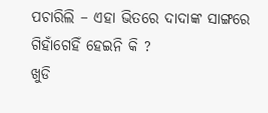ପଚାରିଲି – ଏହା ଭିତରେ ଦାଦାଙ୍କ ସାଙ୍ଗରେ ଗିହାଁଗେହିଁ ହେଇନି କି ?
ଖୁଡି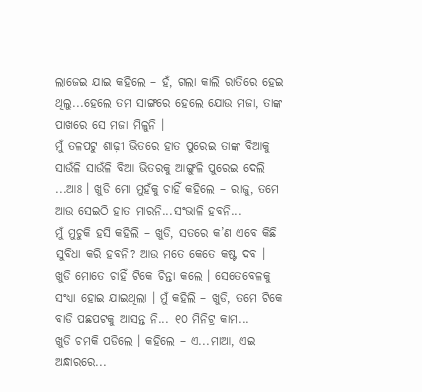ଲାଜେଇ ଯାଇ କହିଲେ – ହଁ, ଗଲା କାଲି ରାତିରେ ହେଇ ଥିଲୁ...ହେଲେ ତମ ସାଙ୍ଗରେ ହେଲେ ଯୋଉ ମଜା, ତାଙ୍କ ପାଖରେ ସେ ମଜା ମିଳୁନି ।
ମୁଁ ତଳପଟୁ ଶାଢ଼ୀ ଭିତରେ ହାତ ପୁରେଇ ତାଙ୍କ ବିଆକୁ ସାଉଁଳି ସାଉଁଳି ବିଆ ଭିତରକୁ ଆଙ୍ଗୁଳି ପୁରେଇ ଦେଲି ...ଆଃ । ଖୁଡି ମୋ ମୁହଁକୁ ଚାହିଁ କହିଲେ – ରାଜୁ, ତମେ ଆଉ ସେଇଠି ହାତ ମାରନି...ସଂଭାଳି ହବନି...
ମୁଁ ମୁଚୁକି ହସି କହିଲି – ଖୁଡି, ସତରେ କ’ଣ ଏବେ କିଛି ସୁବିଧା କରି ହବନି? ଆଉ ମତେ କେତେ କଷ୍ଟ ଦବ ।
ଖୁଡି ମୋତେ ଚାହିଁ ଟିକେ ଚିନ୍ତା କଲେ । ସେତେବେଳକୁ ସଂଧ୍ୟା ହୋଇ ଯାଇଥିଲା । ମୁଁ କହିଲି – ଖୁଡି, ତମେ ଟିକେ ବାଡି ପଛପଟକୁ ଆସନ୍ତ ନି... ୧୦ ମିନିଟ୍ର କାମ...
ଖୁଡି ଚମକି ପଡିଲେ । କହିଲେ – ଏ...ମାଆ, ଏଇ ଅନ୍ଧାରରେ...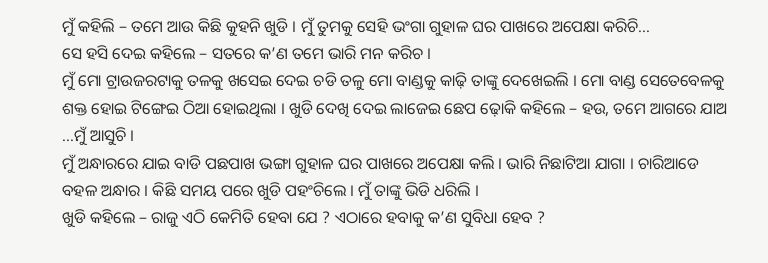ମୁଁ କହିଲି – ତମେ ଆଉ କିଛି କୁହନି ଖୁଡି । ମୁଁ ତୁମକୁ ସେହି ଭଂଗା ଗୁହାଳ ଘର ପାଖରେ ଅପେକ୍ଷା କରିଚି...
ସେ ହସି ଦେଇ କହିଲେ – ସତରେ କ’ଣ ତମେ ଭାରି ମନ କରିଚ ।
ମୁଁ ମୋ ଟ୍ରାଉଜରଟାକୁ ତଳକୁ ଖସେଇ ଦେଇ ଚଡି ତଳୁ ମୋ ବାଣ୍ଡକୁ କାଢ଼ି ତାଙ୍କୁ ଦେଖେଇଲି । ମୋ ବାଣ୍ଡ ସେତେବେଳକୁ ଶକ୍ତ ହୋଇ ଟିଙ୍ଗେଇ ଠିଆ ହୋଇଥିଲା । ଖୁଡି ଦେଖି ଦେଇ ଲାଜେଇ ଛେପ ଢ଼ୋକି କହିଲେ – ହଉ, ତମେ ଆଗରେ ଯାଅ ...ମୁଁ ଆସୁଚି ।
ମୁଁ ଅନ୍ଧାରରେ ଯାଇ ବାଡି ପଛପାଖ ଭଙ୍ଗା ଗୁହାଳ ଘର ପାଖରେ ଅପେକ୍ଷା କଲି । ଭାରି ନିଛାଟିଆ ଯାଗା । ଚାରିଆଡେ ବହଳ ଅନ୍ଧାର । କିଛି ସମୟ ପରେ ଖୁଡି ପହଂଚିଲେ । ମୁଁ ତାଙ୍କୁ ଭିଡି ଧରିଲି ।
ଖୁଡି କହିଲେ – ରାଜୁ ଏଠି କେମିତି ହେବା ଯେ ? ଏଠାରେ ହବାକୁ କ’ଣ ସୁବିଧା ହେବ ?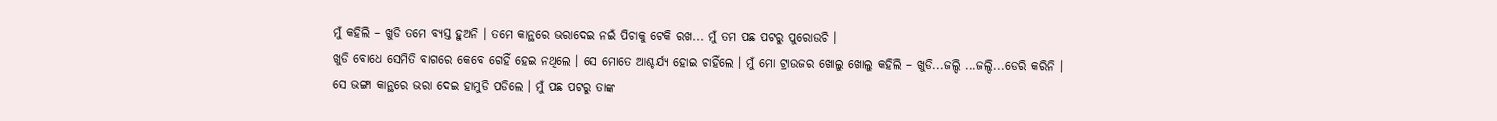ମୁଁ କହିଲି – ଖୁଡି ତମେ ବ୍ୟସ୍ତ ହୁଅନି । ତମେ କାନ୍ଥରେ ଭରାଦେଇ ନଇଁ ପିଚାକୁ ଟେକି ରଖ... ମୁଁ ତମ ପଛ ପଟରୁ ପୁରୋଉଚି ।
ଖୁଡି ବୋଧେ ସେମିତି ବାଗରେ କେବେ ଗେହିଁ ହେଇ ନଥିଲେ । ସେ ମୋତେ ଆଶ୍ଚର୍ଯ୍ୟ ହୋଇ ଚାହିଁଲେ । ମୁଁ ମୋ ଟ୍ରାଉଜର ଖୋଲୁ ଖୋଲୁ କହିଲି – ଖୁଡି...ଜଲ୍ଦି ...ଜଲ୍ଦି...ଡେରି କରିନି ।
ସେ ଭଙ୍ଗା କାନ୍ଥରେ ଭରା ଦେଇ ହାମୁଡି ପଡିଲେ । ମୁଁ ପଛ ପଟରୁ ତାଙ୍କ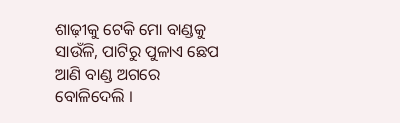ଶାଢ଼ୀକୁ ଟେକି ମୋ ବାଣ୍ଡକୁ ସାଉଁଳି, ପାଟିରୁ ପୁଳାଏ ଛେପ ଆଣି ବାଣ୍ଡ ଅଗରେ ବୋଳିଦେଲି ।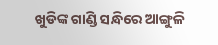ଖୁଡିଙ୍କ ଗାଣ୍ଡି ସନ୍ଧିରେ ଆଙ୍ଗୁଳି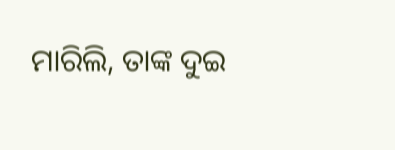ମାରିଲି, ତାଙ୍କ ଦୁଇ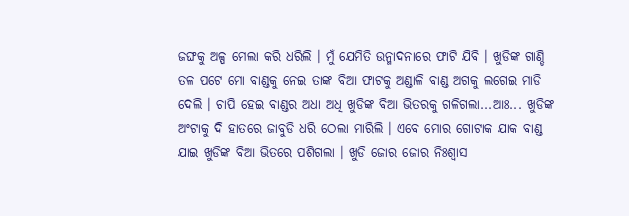ଜଙ୍ଘକୁ ଅଳ୍ପ ମେଲା କରି ଧରିଲି । ମୁଁ ଯେମିତି ଉନ୍ମାଦନାରେ ଫାଟି ଯିବି । ଖୁଡିଙ୍କ ଗାଣ୍ଡି ତଳ ପଟେ ମୋ ବାଣ୍ଡକୁ ନେଇ ତାଙ୍କ ବିଆ ଫାଟକୁ ଅଣ୍ଡାଳି ବାଣ୍ଡ ଅଗକୁ ଲଗେଇ ମାଡି ଦେଲି । ଚାପି ହେଇ ବାଣ୍ଡର ଅଧା ଅଧି ଖୁଡିଙ୍କ ବିଆ ଭିତରକୁ ଗଳିଗଲା...ଆଃ... ଖୁଡିଙ୍କ ଅଂଟାକୁ ଦି ହାତରେ ଜାବୁଡି ଧରି ଠେଲା ମାରିଲି । ଏବେ ମୋର ଗୋଟାକ ଯାକ ବାଣ୍ଡ ଯାଇ ଖୁଡିଙ୍କ ବିଆ ଭିତରେ ପଶିଗଲା । ଖୁଡି ଜୋର ଜୋର ନିଃଶ୍ୱାସ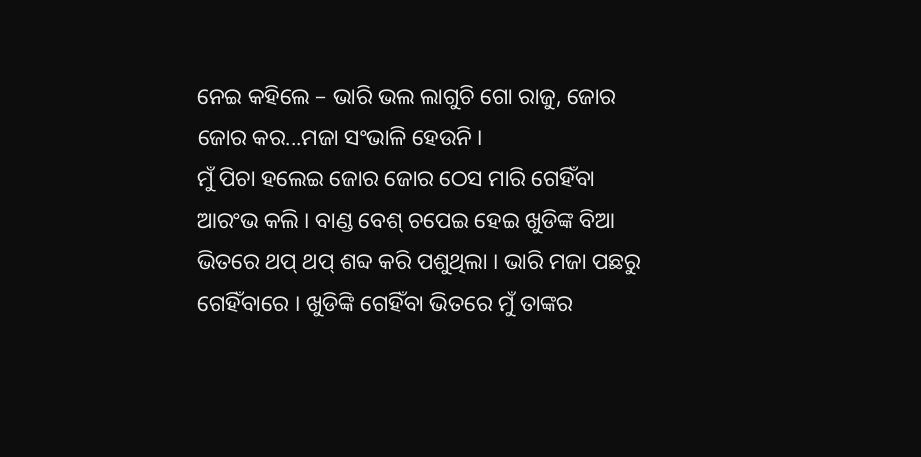ନେଇ କହିଲେ – ଭାରି ଭଲ ଲାଗୁଚି ଗୋ ରାଜୁ, ଜୋର ଜୋର କର...ମଜା ସଂଭାଳି ହେଉନି ।
ମୁଁ ପିଚା ହଲେଇ ଜୋର ଜୋର ଠେସ ମାରି ଗେହିଁବା ଆରଂଭ କଲି । ବାଣ୍ଡ ବେଶ୍ ଚପେଇ ହେଇ ଖୁଡିଙ୍କ ବିଆ ଭିତରେ ଥପ୍ ଥପ୍ ଶବ୍ଦ କରି ପଶୁଥିଲା । ଭାରି ମଜା ପଛରୁ ଗେହିଁବାରେ । ଖୁଡିଙ୍କି ଗେହିଁବା ଭିତରେ ମୁଁ ତାଙ୍କର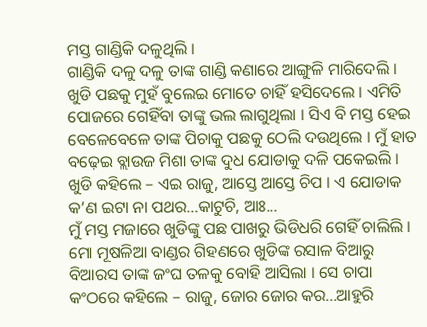ମସ୍ତ ଗାଣ୍ଡିକି ଦଳୁଥିଲି ।
ଗାଣ୍ଡିକି ଦଳୁ ଦଳୁ ତାଙ୍କ ଗାଣ୍ଡି କଣାରେ ଆଙ୍ଗୁଳି ମାରିଦେଲି । ଖୁଡି ପଛକୁ ମୁହଁ ବୁଲେଇ ମୋତେ ଚାହିଁ ହସିଦେଲେ । ଏମିତି ପୋଜରେ ଗେହିଁବା ତାଙ୍କୁ ଭଲ ଲାଗୁଥିଲା । ସିଏ ବି ମସ୍ତ ହେଇ ବେଳେବେଳେ ତାଙ୍କ ପିଚାକୁ ପଛକୁ ଠେଲି ଦଉଥିଲେ । ମୁଁ ହାତ ବଢ଼େଇ ବ୍ଲାଉଜ ମିଶା ତାଙ୍କ ଦୁଧ ଯୋଡାକୁ ଦଳି ପକେଇଲି । ଖୁଡି କହିଲେ – ଏଇ ରାଜୁ, ଆସ୍ତେ ଆସ୍ତେ ଚିପ । ଏ ଯୋଡାକ କ’ଣ ଇଟା ନା ପଥର...କାଟୁଚି, ଆଃ...
ମୁଁ ମସ୍ତ ମଜାରେ ଖୁଡିଙ୍କୁ ପଛ ପାଖରୁ ଭିଡିଧରି ଗେହିଁ ଚାଲିଲି । ମୋ ମୂଷଳିଆ ବାଣ୍ଡର ଗିହଣରେ ଖୁଡିଙ୍କ ରସାଳ ବିଆରୁ ବିଆରସ ତାଙ୍କ ଜଂଘ ତଳକୁ ବୋହି ଆସିଲା । ସେ ଚାପା କଂଠରେ କହିଲେ – ରାଜୁ, ଜୋର ଜୋର କର...ଆହୁରି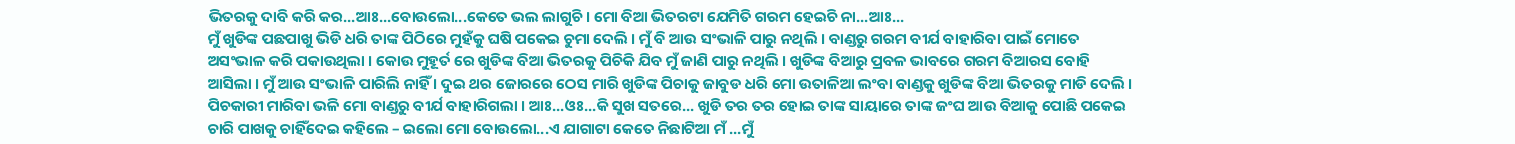ଭିତରକୁ ଦାବି କରି କର...ଆଃ...ବୋଉଲୋ...କେତେ ଭଲ ଲାଗୁଚି । ମୋ ବିଆ ଭିତରଟା ଯେମିତି ଗରମ ହେଇଚି ନା...ଆଃ...
ମୁଁ ଖୁଡିଙ୍କ ପଛପାଖୁ ଭିଡି ଧରି ତାଙ୍କ ପିଠିରେ ମୁହଁକୁ ଘଷି ପକେଇ ଚୁମା ଦେଲି । ମୁଁ ବି ଆଉ ସଂଭାଳି ପାରୁ ନଥିଲି । ବାଣ୍ଡରୁ ଗରମ ବୀର୍ଯ ବାହାରିବା ପାଇଁ ମୋତେ ଅସଂଭାଳ କରି ପକାଉଥିଲା । କୋଉ ମୁହୂର୍ତ ରେ ଖୁଡିଙ୍କ ବିଆ ଭିତରକୁ ପିଚିକି ଯିବ ମୁଁ ଜାଣି ପାରୁ ନଥିଲି । ଖୁଡିଙ୍କ ବିଆରୁ ପ୍ରବଳ ଭାବରେ ଗରମ ବିଆରସ ବୋହି ଆସିଲା । ମୁଁ ଆଉ ସଂଭାଳି ପାରିଲି ନାହିଁ । ଦୁଇ ଥର ଜୋରରେ ଠେସ ମାରି ଖୁଡିଙ୍କ ପିଚାକୁ ଜାବୁଡ ଧରି ମୋ ଉତାଳିଆ ଲଂବା ବାଣ୍ଡକୁ ଖୁଡିଙ୍କ ବିଆ ଭିତରକୁ ମାଡି ଦେଲି । ପିଚକାରୀ ମାରିବା ଭଳି ମୋ ବାଣ୍ଡରୁ ବୀର୍ଯ ବାହାରିଗଲା । ଆଃ...ଓଃ...କି ସୁଖ ସତରେ... ଖୁଡି ତର ତର ହୋଇ ତାଙ୍କ ସାୟାରେ ତାଙ୍କ ଜଂଘ ଆଉ ବିଆକୁ ପୋଛି ପକେଇ ଚାରି ପାଖକୁ ଚାହିଁଦେଇ କହିଲେ – ଇଲୋ ମୋ ବୋଉଲୋ...ଏ ଯାଗାଟା କେତେ ନିଛାଟିଆ ମଁ ...ମୁଁ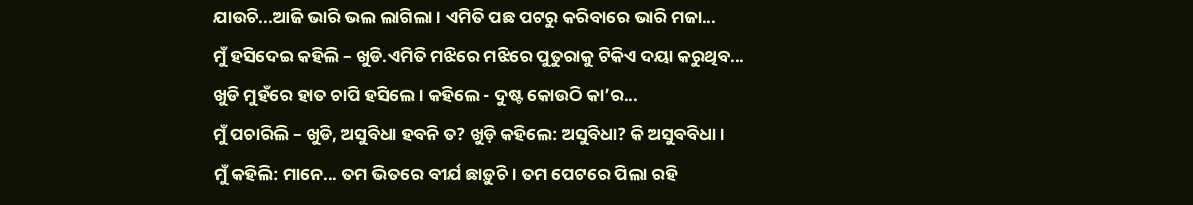ଯାଉଚି...ଆଜି ଭାରି ଭଲ ଲାଗିଲା । ଏମିତି ପଛ ପଟରୁ କରିବାରେ ଭାରି ମଜା...
ମୁଁ ହସିଦେଇ କହିଲି – ଖୁଡି.ଏମିତି ମଝିରେ ମଝିରେ ପୁତୁରାକୁ ଟିକିଏ ଦୟା କରୁଥିବ...
ଖୁଡି ମୁହଁରେ ହାତ ଚାପି ହସିଲେ । କହିଲେ - ଦୁଷ୍ଟ କୋଉଠି କା’ର...
ମୁଁ ପଚାରିଲି – ଖୁଡି, ଅସୁବିଧା ହବନି ତ? ଖୁଡ଼ି କହିଲେ: ଅସୁବିଧା? କି ଅସୁବବିଧା ।
ମୁଁ କହିଲି: ମାନେ... ତମ ଭିତରେ ବୀର୍ଯ ଛାଡ଼ୁଚି । ତମ ପେଟରେ ପିଲା ରହି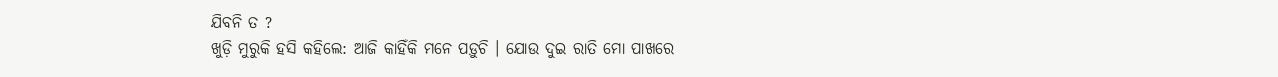ଯିବନି ତ ?
ଖୁଡ଼ି ମୁରୁକି ହସି କହିଲେ: ଆଜି କାହିଁକି ମନେ ପଡ଼ୁଚି । ଯୋଉ ଦୁଇ ରାତି ମୋ ପାଖରେ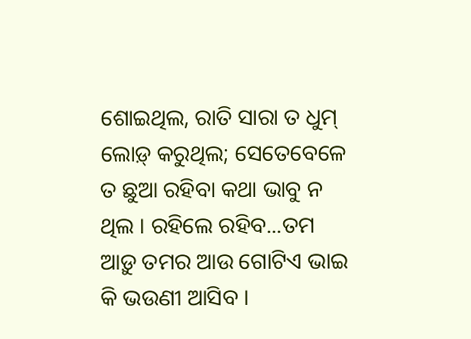ଶୋଇଥିଲ, ରାତି ସାରା ତ ଧୁମ୍ ଲୋଡ଼୍ କରୁଥିଲ; ସେତେବେଳେ ତ ଛୁଆ ରହିବା କଥା ଭାବୁ ନ ଥିଲ । ରହିଲେ ରହିବ...ତମ ଆଡ଼ୁ ତମର ଆଉ ଗୋଟିଏ ଭାଇ କି ଭଉଣୀ ଆସିବ ।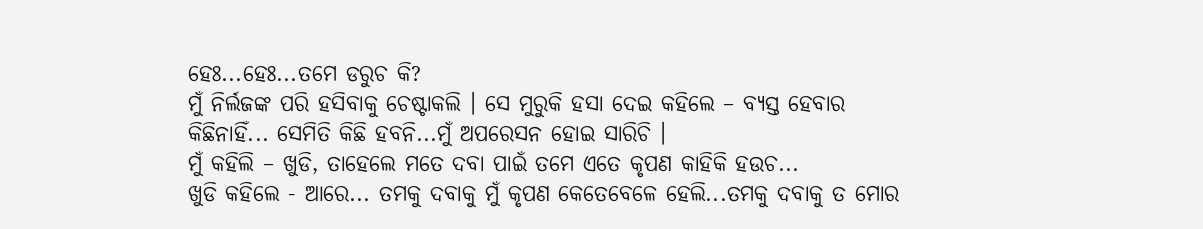ହେଃ...ହେଃ...ତମେ ଡରୁଚ କି?
ମୁଁ ନିର୍ଲଜଙ୍କ ପରି ହସିବାକୁ ଚେଷ୍ଟାକଲି । ସେ ମୁରୁକି ହସା ଦେଇ କହିଲେ – ବ୍ୟସ୍ତ ହେବାର କିଛିନାହିଁ... ସେମିତି କିଛି ହବନି...ମୁଁ ଅପରେସନ ହୋଇ ସାରିଚି ।
ମୁଁ କହିଲି – ଖୁଡି, ତାହେଲେ ମତେ ଦବା ପାଇଁ ତମେ ଏତେ କୃପଣ କାହିକି ହଉଚ...
ଖୁଡି କହିଲେ - ଆରେ... ତମକୁ ଦବାକୁ ମୁଁ କୃପଣ କେତେବେଳେ ହେଲି...ତମକୁ ଦବାକୁ ତ ମୋର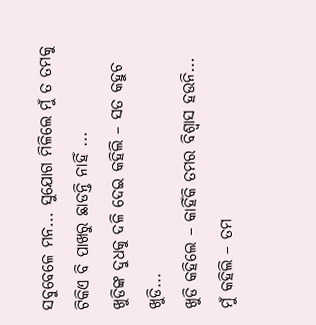ସବୁବେଳେ ମନ... ସୁଯୋଗ ମିଳିଲେ ମୁଁ ତ ତମକୁ ଟିକିଏ ବି ପାଖରୁ ଛାଡନ୍ତି ନାହିଁ ...
ଖୁଡିଙ୍କ ଦୁଧକୁ ଦଳି ଦେଇ କହିଲି – ସତ କହୁଚ ଖୁଡି...
ଖୁଡି କହିଲେ – କାହିଁକି ତମର ବିଶ୍ୱାସ ହଉନି...
ମୁଁ କହିଲି – ତମ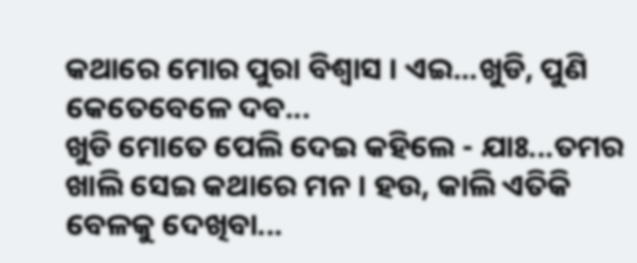କଥାରେ ମୋର ପୁରା ବିଶ୍ୱାସ । ଏଇ...ଖୁଡି, ପୁଣି କେତେବେଳେ ଦବ...
ଖୁଡି ମୋତେ ପେଲି ଦେଇ କହିଲେ - ଯାଃ...ତମର ଖାଲି ସେଇ କଥାରେ ମନ । ହଉ, କାଲି ଏତିକି ବେଳକୁ ଦେଖିବା...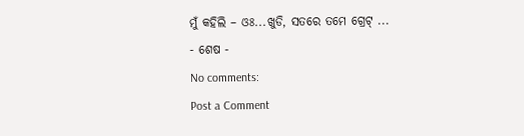ମୁଁ କହିଲି – ଓଃ...ଖୁଡି, ସତରେ ତମେ ଗ୍ରେଟ୍ ...
- ଶେଷ -
No comments:
Post a Comment